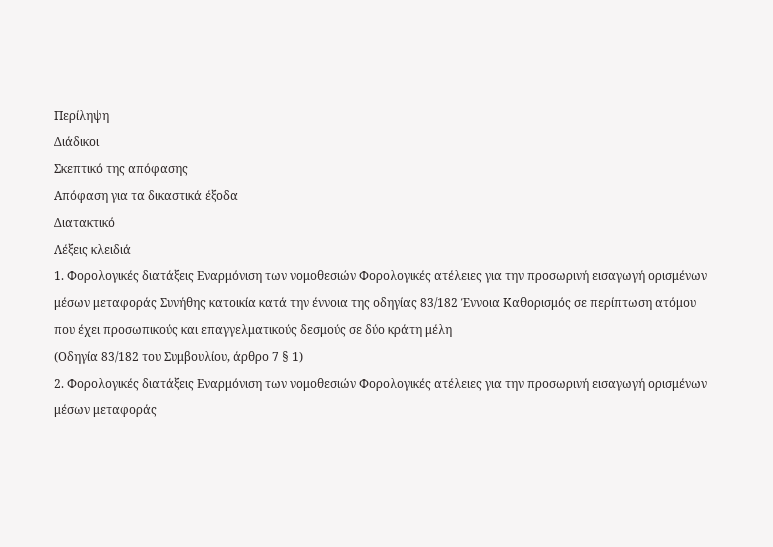Περίληψη
Διάδικοι
Σκεπτικό της απόφασης
Απόφαση για τα δικαστικά έξοδα
Διατακτικό
Λέξεις κλειδιά
1. Φορολογικές διατάξεις Εναρμόνιση των νομοθεσιών Φορολογικές ατέλειες για την προσωρινή εισαγωγή ορισμένων μέσων μεταφοράς Συνήθης κατοικία κατά την έννοια της οδηγίας 83/182 Έννοια Καθορισμός σε περίπτωση ατόμου που έχει προσωπικούς και επαγγελματικούς δεσμούς σε δύο κράτη μέλη
(Οδηγία 83/182 του Συμβουλίου, άρθρο 7 § 1)
2. Φορολογικές διατάξεις Εναρμόνιση των νομοθεσιών Φορολογικές ατέλειες για την προσωρινή εισαγωγή ορισμένων μέσων μεταφοράς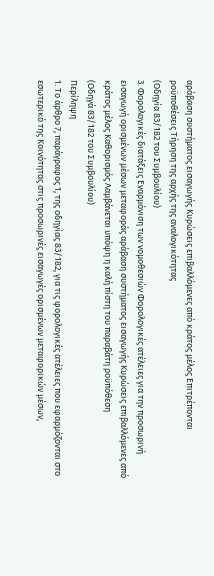αράβαση συστήματος εισαγωγής Κυρώσεις επιβαλλόμενες από κράτος μέλος Επιτρέπονται ροϋποθέσεις Τήρηση της αρχής της αναλογικότητας
(Οδηγία 83/182 του Συμβουλίου)
3. Φορολογικές διατάξεις Εναρμόνιση των νομοθεσιών Φορολογικές ατέλειες για την προσωρινή εισαγωγή ορισμένων μέσων μεταφοράς αράβαση συστήματος εισαγωγής Κυρώσεις επιβαλλόμενες από κράτος μέλος Καθορισμός Λαμβάνεται υπόψη η καλή πίστη του παραβάτη ροϋπόθεση
(Οδηγά 83/182 του Συμβουλίου)
Περίληψη
1. Το άρθρο 7, παράγραφος 1, της οδηγίας 83/182, για τις φορολογικές ατέλειες που εφαρμόζονται στο εσωτερικό της Κοινότητας στις προσωρινές εισαγωγές ορισμένων μεταφορικών μέσων,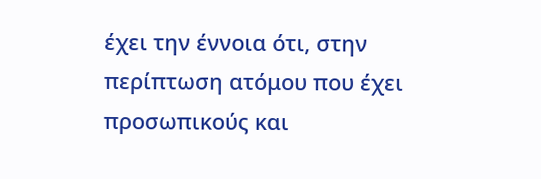έχει την έννοια ότι, στην περίπτωση ατόμου που έχει προσωπικούς και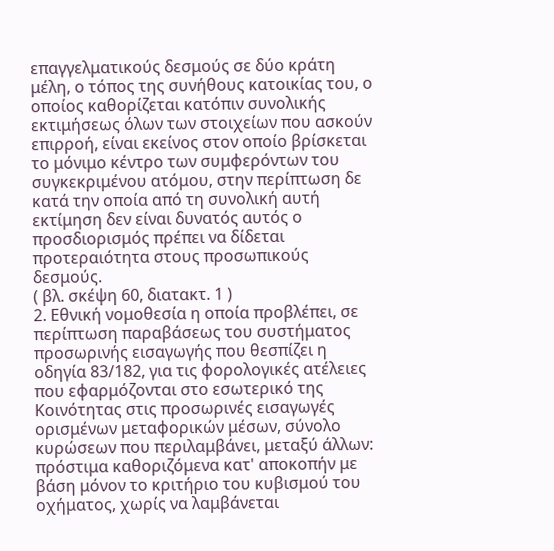επαγγελματικούς δεσμούς σε δύο κράτη μέλη, ο τόπος της συνήθους κατοικίας του, ο οποίος καθορίζεται κατόπιν συνολικής εκτιμήσεως όλων των στοιχείων που ασκούν επιρροή, είναι εκείνος στον οποίο βρίσκεται το μόνιμο κέντρο των συμφερόντων του συγκεκριμένου ατόμου, στην περίπτωση δε κατά την οποία από τη συνολική αυτή εκτίμηση δεν είναι δυνατός αυτός ο προσδιορισμός πρέπει να δίδεται προτεραιότητα στους προσωπικούς δεσμούς.
( βλ. σκέψη 60, διατακτ. 1 )
2. Εθνική νομοθεσία η οποία προβλέπει, σε περίπτωση παραβάσεως του συστήματος προσωρινής εισαγωγής που θεσπίζει η οδηγία 83/182, για τις φορολογικές ατέλειες που εφαρμόζονται στο εσωτερικό της Κοινότητας στις προσωρινές εισαγωγές ορισμένων μεταφορικών μέσων, σύνολο κυρώσεων που περιλαμβάνει, μεταξύ άλλων:
πρόστιμα καθοριζόμενα κατ' αποκοπήν με βάση μόνον το κριτήριο του κυβισμού του οχήματος, χωρίς να λαμβάνεται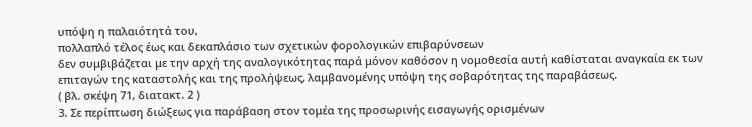υπόψη η παλαιότητά του,
πολλαπλό τέλος έως και δεκαπλάσιο των σχετικών φορολογικών επιβαρύνσεων
δεν συμβιβάζεται με την αρχή της αναλογικότητας παρά μόνον καθόσον η νομοθεσία αυτή καθίσταται αναγκαία εκ των επιταγών της καταστολής και της προλήψεως, λαμβανομένης υπόψη της σοβαρότητας της παραβάσεως.
( βλ. σκέψη 71, διατακτ. 2 )
3. Σε περίπτωση διώξεως για παράβαση στον τομέα της προσωρινής εισαγωγής ορισμένων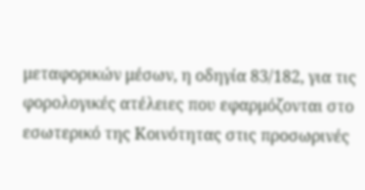μεταφορικών μέσων, η οδηγία 83/182, για τις φορολογικές ατέλειες που εφαρμόζονται στο εσωτερικό της Κοινότητας στις προσωρινές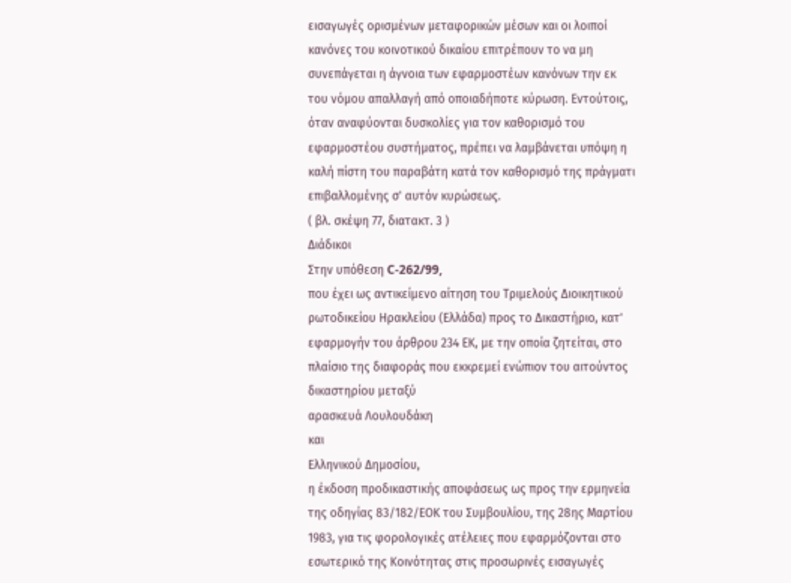εισαγωγές ορισμένων μεταφορικών μέσων και οι λοιποί κανόνες του κοινοτικού δικαίου επιτρέπουν το να μη συνεπάγεται η άγνοια των εφαρμοστέων κανόνων την εκ του νόμου απαλλαγή από οποιαδήποτε κύρωση. Εντούτοις, όταν αναφύονται δυσκολίες για τον καθορισμό του εφαρμοστέου συστήματος, πρέπει να λαμβάνεται υπόψη η καλή πίστη του παραβάτη κατά τον καθορισμό της πράγματι επιβαλλομένης σ' αυτόν κυρώσεως.
( βλ. σκέψη 77, διατακτ. 3 )
Διάδικοι
Στην υπόθεση C-262/99,
που έχει ως αντικείμενο αίτηση του Τριμελούς Διοικητικού ρωτοδικείου Ηρακλείου (Ελλάδα) προς το Δικαστήριο, κατ' εφαρμογήν του άρθρου 234 ΕΚ, με την οποία ζητείται, στο πλαίσιο της διαφοράς που εκκρεμεί ενώπιον του αιτούντος δικαστηρίου μεταξύ
αρασκευά Λουλουδάκη
και
Ελληνικού Δημοσίου,
η έκδοση προδικαστικής αποφάσεως ως προς την ερμηνεία της οδηγίας 83/182/ΕΟΚ του Συμβουλίου, της 28ης Μαρτίου 1983, για τις φορολογικές ατέλειες που εφαρμόζονται στο εσωτερικό της Κοινότητας στις προσωρινές εισαγωγές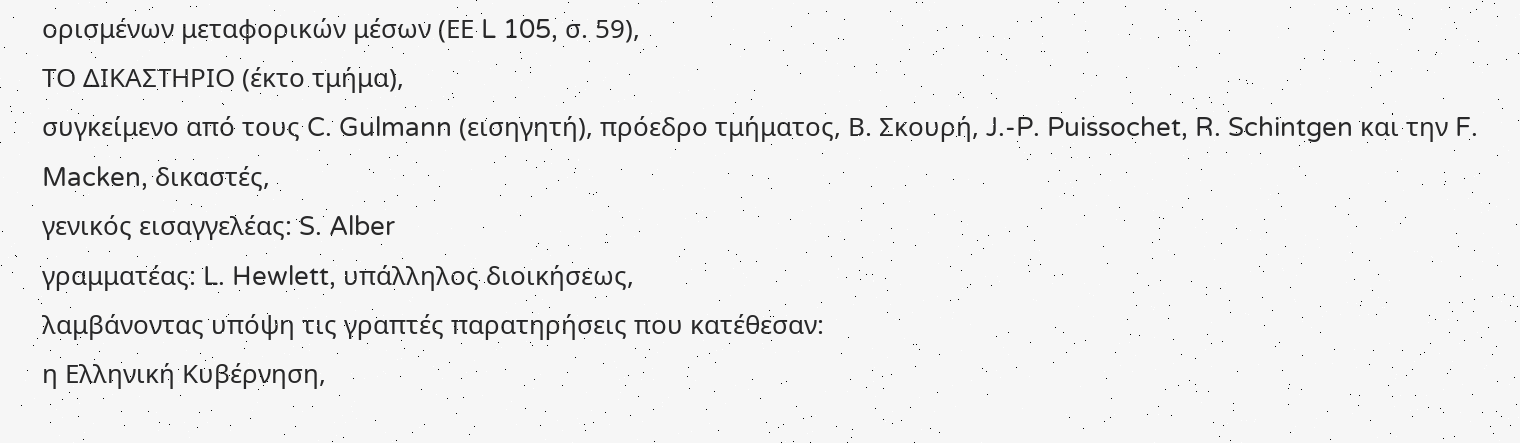ορισμένων μεταφορικών μέσων (ΕΕ L 105, σ. 59),
ΤΟ ΔΙΚΑΣΤΗΡΙΟ (έκτο τμήμα),
συγκείμενο από τους C. Gulmann (εισηγητή), πρόεδρο τμήματος, Β. Σκουρή, J.-P. Puissochet, R. Schintgen και την F. Macken, δικαστές,
γενικός εισαγγελέας: S. Alber
γραμματέας: L. Hewlett, υπάλληλος διοικήσεως,
λαμβάνοντας υπόψη τις γραπτές παρατηρήσεις που κατέθεσαν:
η Ελληνική Κυβέρνηση,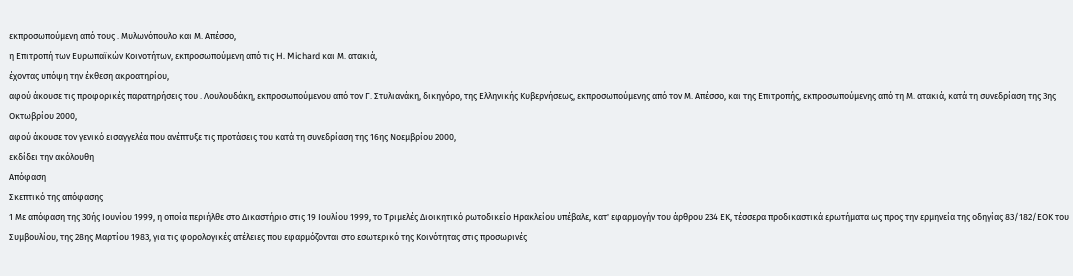εκπροσωπούμενη από τους . Μυλωνόπουλο και Μ. Απέσσο,
η Επιτροπή των Ευρωπαϊκών Κοινοτήτων, εκπροσωπούμενη από τις H. Michard και Μ. ατακιά,
έχοντας υπόψη την έκθεση ακροατηρίου,
αφού άκουσε τις προφορικές παρατηρήσεις του . Λουλουδάκη, εκπροσωπούμενου από τον Γ. Στυλιανάκη, δικηγόρο, της Ελληνικής Κυβερνήσεως, εκπροσωπούμενης από τον Μ. Απέσσο, και της Επιτροπής, εκπροσωπούμενης από τη Μ. ατακιά, κατά τη συνεδρίαση της 3ης Οκτωβρίου 2000,
αφού άκουσε τον γενικό εισαγγελέα που ανέπτυξε τις προτάσεις του κατά τη συνεδρίαση της 16ης Νοεμβρίου 2000,
εκδίδει την ακόλουθη
Απόφαση
Σκεπτικό της απόφασης
1 Με απόφαση της 30ής Ιουνίου 1999, η οποία περιήλθε στο Δικαστήριο στις 19 Ιουλίου 1999, το Τριμελές Διοικητικό ρωτοδικείο Ηρακλείου υπέβαλε, κατ' εφαρμογήν του άρθρου 234 ΕΚ, τέσσερα προδικαστικά ερωτήματα ως προς την ερμηνεία της οδηγίας 83/182/ΕΟΚ του Συμβουλίου, της 28ης Μαρτίου 1983, για τις φορολογικές ατέλειες που εφαρμόζονται στο εσωτερικό της Κοινότητας στις προσωρινές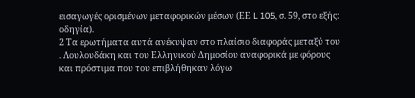εισαγωγές ορισμένων μεταφορικών μέσων (ΕΕ L 105, σ. 59, στο εξής: οδηγία).
2 Τα ερωτήματα αυτά ανέκυψαν στο πλαίσιο διαφοράς μεταξύ του . Λουλουδάκη και του Ελληνικού Δημοσίου αναφορικά με φόρους και πρόστιμα που του επιβλήθηκαν λόγω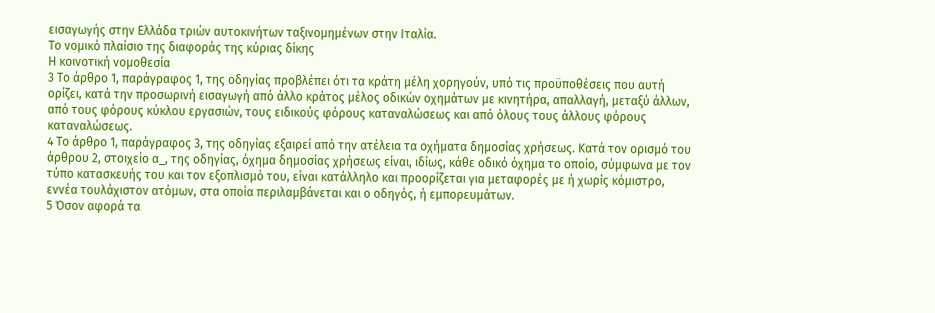εισαγωγής στην Ελλάδα τριών αυτοκινήτων ταξινομημένων στην Ιταλία.
Το νομικό πλαίσιο της διαφοράς της κύριας δίκης
Η κοινοτική νομοθεσία
3 Το άρθρο 1, παράγραφος 1, της οδηγίας προβλέπει ότι τα κράτη μέλη χορηγούν, υπό τις προϋποθέσεις που αυτή ορίζει, κατά την προσωρινή εισαγωγή από άλλο κράτος μέλος οδικών οχημάτων με κινητήρα, απαλλαγή, μεταξύ άλλων, από τους φόρους κύκλου εργασιών, τους ειδικούς φόρους καταναλώσεως και από όλους τους άλλους φόρους καταναλώσεως.
4 Το άρθρο 1, παράγραφος 3, της οδηγίας εξαιρεί από την ατέλεια τα οχήματα δημοσίας χρήσεως. Κατά τον ορισμό του άρθρου 2, στοιχείο α_, της οδηγίας, όχημα δημοσίας χρήσεως είναι, ιδίως, κάθε οδικό όχημα το οποίο, σύμφωνα με τον τύπο κατασκευής του και τον εξοπλισμό του, είναι κατάλληλο και προορίζεται για μεταφορές με ή χωρίς κόμιστρο, εννέα τουλάχιστον ατόμων, στα οποία περιλαμβάνεται και ο οδηγός, ή εμπορευμάτων.
5 Όσον αφορά τα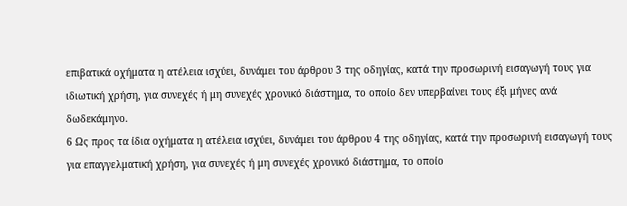επιβατικά οχήματα η ατέλεια ισχύει, δυνάμει του άρθρου 3 της οδηγίας, κατά την προσωρινή εισαγωγή τους για ιδιωτική χρήση, για συνεχές ή μη συνεχές χρονικό διάστημα, το οποίο δεν υπερβαίνει τους έξι μήνες ανά δωδεκάμηνο.
6 Ως προς τα ίδια οχήματα η ατέλεια ισχύει, δυνάμει του άρθρου 4 της οδηγίας, κατά την προσωρινή εισαγωγή τους για επαγγελματική χρήση, για συνεχές ή μη συνεχές χρονικό διάστημα, το οποίο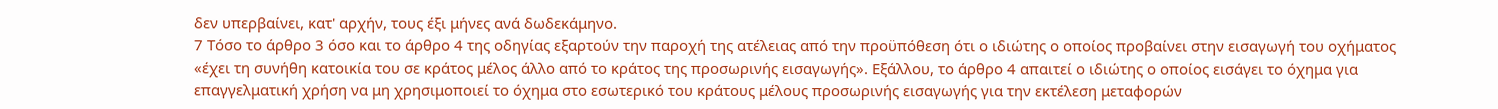δεν υπερβαίνει, κατ' αρχήν, τους έξι μήνες ανά δωδεκάμηνο.
7 Τόσο το άρθρο 3 όσο και το άρθρο 4 της οδηγίας εξαρτούν την παροχή της ατέλειας από την προϋπόθεση ότι ο ιδιώτης ο οποίος προβαίνει στην εισαγωγή του οχήματος «έχει τη συνήθη κατοικία του σε κράτος μέλος άλλο από το κράτος της προσωρινής εισαγωγής». Εξάλλου, το άρθρο 4 απαιτεί ο ιδιώτης ο οποίος εισάγει το όχημα για επαγγελματική χρήση να μη χρησιμοποιεί το όχημα στο εσωτερικό του κράτους μέλους προσωρινής εισαγωγής για την εκτέλεση μεταφορών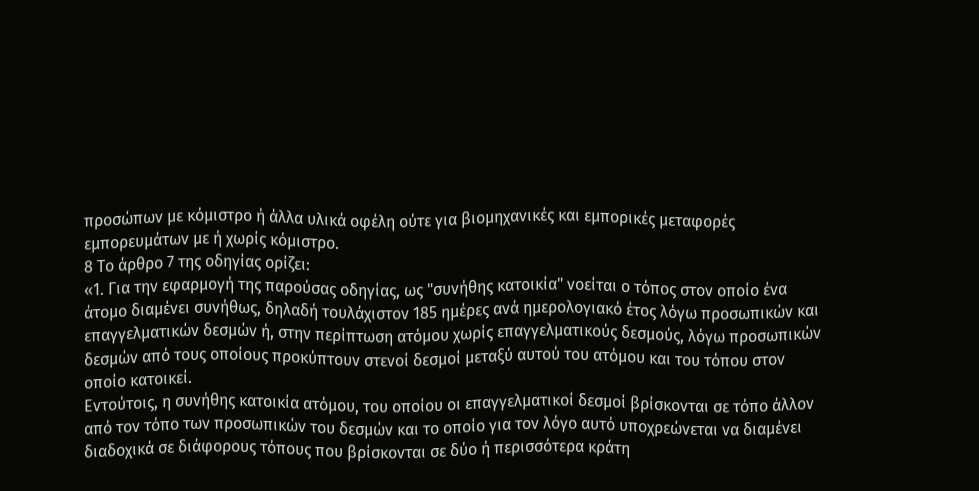προσώπων με κόμιστρο ή άλλα υλικά οφέλη ούτε για βιομηχανικές και εμπορικές μεταφορές εμπορευμάτων με ή χωρίς κόμιστρο.
8 Το άρθρο 7 της οδηγίας ορίζει:
«1. Για την εφαρμογή της παρούσας οδηγίας, ως "συνήθης κατοικία" νοείται ο τόπος στον οποίο ένα άτομο διαμένει συνήθως, δηλαδή τουλάχιστον 185 ημέρες ανά ημερολογιακό έτος λόγω προσωπικών και επαγγελματικών δεσμών ή, στην περίπτωση ατόμου χωρίς επαγγελματικούς δεσμούς, λόγω προσωπικών δεσμών από τους οποίους προκύπτουν στενοί δεσμοί μεταξύ αυτού του ατόμου και του τόπου στον οποίο κατοικεί.
Εντούτοις, η συνήθης κατοικία ατόμου, του οποίου οι επαγγελματικοί δεσμοί βρίσκονται σε τόπο άλλον από τον τόπο των προσωπικών του δεσμών και το οποίο για τον λόγο αυτό υποχρεώνεται να διαμένει διαδοχικά σε διάφορους τόπους που βρίσκονται σε δύο ή περισσότερα κράτη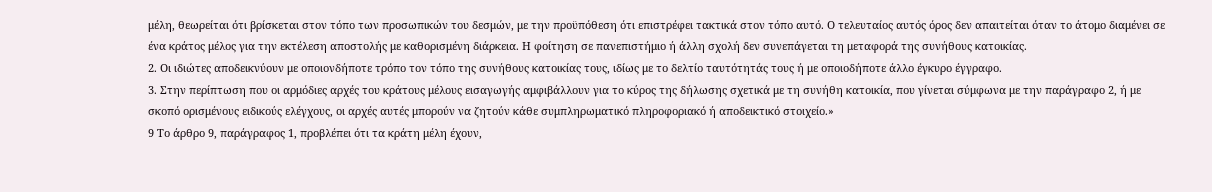μέλη, θεωρείται ότι βρίσκεται στον τόπο των προσωπικών του δεσμών, με την προϋπόθεση ότι επιστρέφει τακτικά στον τόπο αυτό. Ο τελευταίος αυτός όρος δεν απαιτείται όταν το άτομο διαμένει σε ένα κράτος μέλος για την εκτέλεση αποστολής με καθορισμένη διάρκεια. Η φοίτηση σε πανεπιστήμιο ή άλλη σχολή δεν συνεπάγεται τη μεταφορά της συνήθους κατοικίας.
2. Οι ιδιώτες αποδεικνύουν με οποιονδήποτε τρόπο τον τόπο της συνήθους κατοικίας τους, ιδίως με το δελτίο ταυτότητάς τους ή με οποιοδήποτε άλλο έγκυρο έγγραφο.
3. Στην περίπτωση που οι αρμόδιες αρχές του κράτους μέλους εισαγωγής αμφιβάλλουν για το κύρος της δήλωσης σχετικά με τη συνήθη κατοικία, που γίνεται σύμφωνα με την παράγραφο 2, ή με σκοπό ορισμένους ειδικούς ελέγχους, οι αρχές αυτές μπορούν να ζητούν κάθε συμπληρωματικό πληροφοριακό ή αποδεικτικό στοιχείο.»
9 Το άρθρο 9, παράγραφος 1, προβλέπει ότι τα κράτη μέλη έχουν,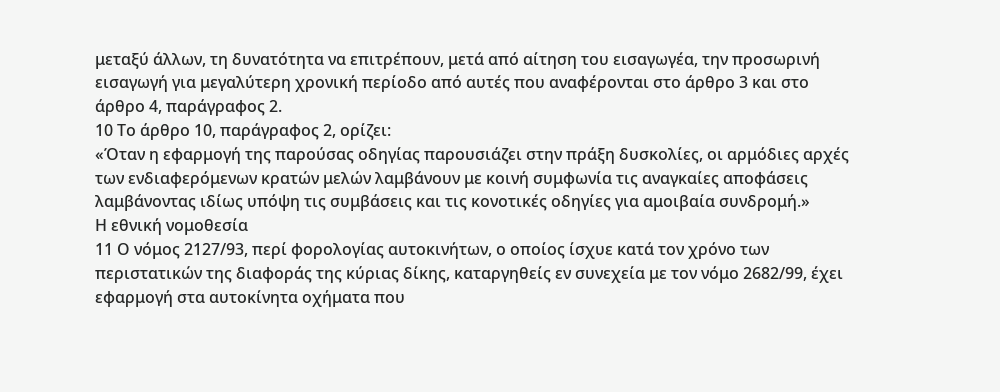μεταξύ άλλων, τη δυνατότητα να επιτρέπουν, μετά από αίτηση του εισαγωγέα, την προσωρινή εισαγωγή για μεγαλύτερη χρονική περίοδο από αυτές που αναφέρονται στο άρθρο 3 και στο άρθρο 4, παράγραφος 2.
10 Το άρθρο 10, παράγραφος 2, ορίζει:
«Όταν η εφαρμογή της παρούσας οδηγίας παρουσιάζει στην πράξη δυσκολίες, οι αρμόδιες αρχές των ενδιαφερόμενων κρατών μελών λαμβάνουν με κοινή συμφωνία τις αναγκαίες αποφάσεις λαμβάνοντας ιδίως υπόψη τις συμβάσεις και τις κονοτικές οδηγίες για αμοιβαία συνδρομή.»
Η εθνική νομοθεσία
11 Ο νόμος 2127/93, περί φορολογίας αυτοκινήτων, ο οποίος ίσχυε κατά τον χρόνο των περιστατικών της διαφοράς της κύριας δίκης, καταργηθείς εν συνεχεία με τον νόμο 2682/99, έχει εφαρμογή στα αυτοκίνητα οχήματα που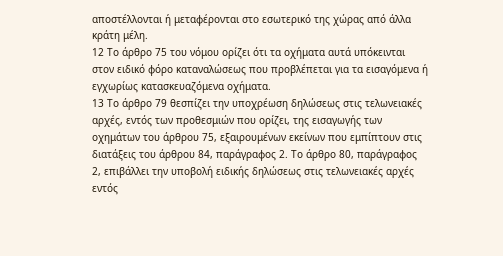αποστέλλονται ή μεταφέρονται στο εσωτερικό της χώρας από άλλα κράτη μέλη.
12 Το άρθρο 75 του νόμου ορίζει ότι τα οχήματα αυτά υπόκεινται στον ειδικό φόρο καταναλώσεως που προβλέπεται για τα εισαγόμενα ή εγχωρίως κατασκευαζόμενα οχήματα.
13 Το άρθρο 79 θεσπίζει την υποχρέωση δηλώσεως στις τελωνειακές αρχές, εντός των προθεσμιών που ορίζει, της εισαγωγής των οχημάτων του άρθρου 75, εξαιρουμένων εκείνων που εμπίπτουν στις διατάξεις του άρθρου 84, παράγραφος 2. Το άρθρο 80, παράγραφος 2, επιβάλλει την υποβολή ειδικής δηλώσεως στις τελωνειακές αρχές εντός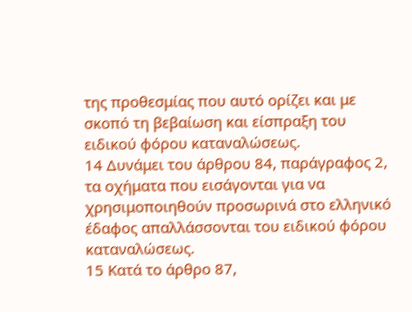της προθεσμίας που αυτό ορίζει και με σκοπό τη βεβαίωση και είσπραξη του ειδικού φόρου καταναλώσεως.
14 Δυνάμει του άρθρου 84, παράγραφος 2, τα οχήματα που εισάγονται για να χρησιμοποιηθούν προσωρινά στο ελληνικό έδαφος απαλλάσσονται του ειδικού φόρου καταναλώσεως.
15 Κατά το άρθρο 87,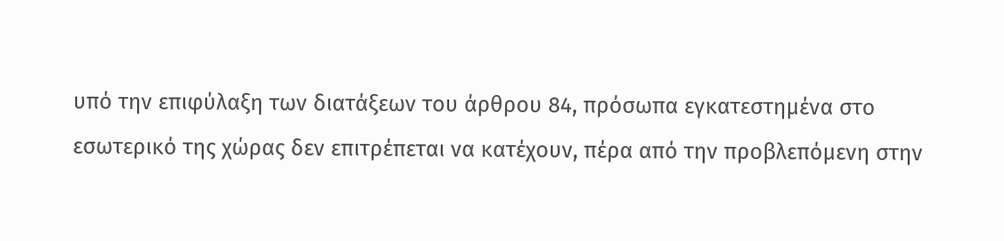υπό την επιφύλαξη των διατάξεων του άρθρου 84, πρόσωπα εγκατεστημένα στο εσωτερικό της χώρας δεν επιτρέπεται να κατέχουν, πέρα από την προβλεπόμενη στην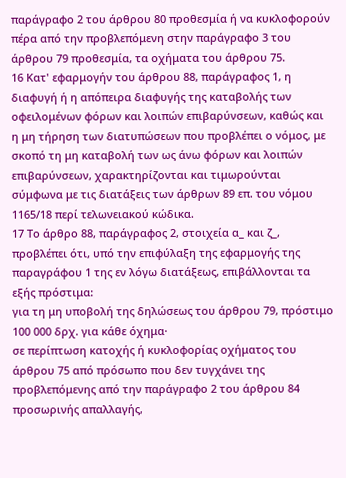παράγραφο 2 του άρθρου 80 προθεσμία ή να κυκλοφορούν πέρα από την προβλεπόμενη στην παράγραφο 3 του άρθρου 79 προθεσμία, τα οχήματα του άρθρου 75.
16 Κατ' εφαρμογήν του άρθρου 88, παράγραφος 1, η διαφυγή ή η απόπειρα διαφυγής της καταβολής των οφειλομένων φόρων και λοιπών επιβαρύνσεων, καθώς και η μη τήρηση των διατυπώσεων που προβλέπει ο νόμος, με σκοπό τη μη καταβολή των ως άνω φόρων και λοιπών επιβαρύνσεων, χαρακτηρίζονται και τιμωρούνται σύμφωνα με τις διατάξεις των άρθρων 89 επ. του νόμου 1165/18 περί τελωνειακού κώδικα.
17 Το άρθρο 88, παράγραφος 2, στοιχεία α_ και ζ_, προβλέπει ότι, υπό την επιφύλαξη της εφαρμογής της παραγράφου 1 της εν λόγω διατάξεως, επιβάλλονται τα εξής πρόστιμα:
για τη μη υποβολή της δηλώσεως του άρθρου 79, πρόστιμο 100 000 δρχ. για κάθε όχημα·
σε περίπτωση κατοχής ή κυκλοφορίας οχήματος του άρθρου 75 από πρόσωπο που δεν τυγχάνει της προβλεπόμενης από την παράγραφο 2 του άρθρου 84 προσωρινής απαλλαγής,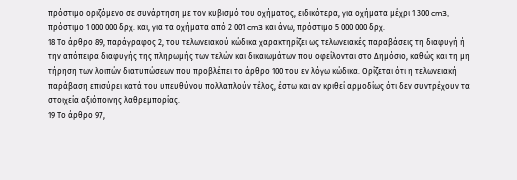πρόστιμο οριζόμενο σε συνάρτηση με τον κυβισμό του οχήματος, ειδικότερα, για οχήματα μέχρι 1 300 cm3, πρόστιμο 1 000 000 δρχ. και, για τα οχήματα από 2 001 cm3 και άνω, πρόστιμο 5 000 000 δρχ.
18 Το άρθρο 89, παράγραφος 2, του τελωνειακού κώδικα χαρακτηρίζει ως τελωνειακές παραβάσεις τη διαφυγή ή την απόπειρα διαφυγής της πληρωμής των τελών και δικαιωμάτων που οφείλονται στο Δημόσιο, καθώς και τη μη τήρηση των λοιπών διατυπώσεων που προβλέπει το άρθρο 100 του εν λόγω κώδικα. Ορίζεται ότι η τελωνειακή παράβαση επισύρει κατά του υπευθύνου πολλαπλούν τέλος, έστω και αν κριθεί αρμοδίως ότι δεν συντρέχουν τα στοιχεία αξιόποινης λαθρεμπορίας.
19 Το άρθρο 97,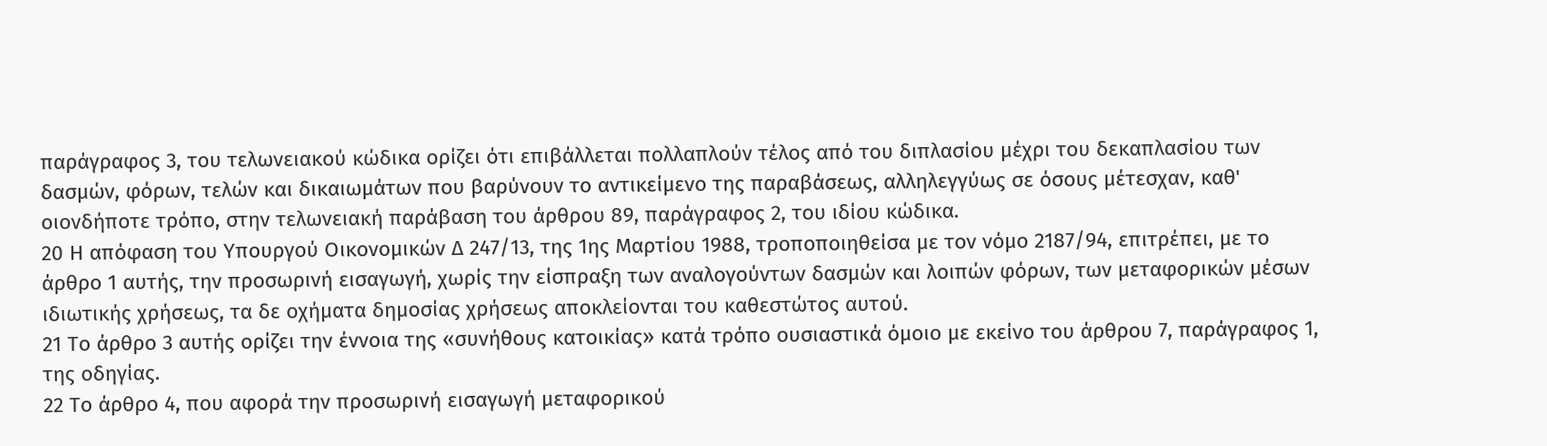παράγραφος 3, του τελωνειακού κώδικα ορίζει ότι επιβάλλεται πολλαπλούν τέλος από του διπλασίου μέχρι του δεκαπλασίου των δασμών, φόρων, τελών και δικαιωμάτων που βαρύνουν το αντικείμενο της παραβάσεως, αλληλεγγύως σε όσους μέτεσχαν, καθ' οιονδήποτε τρόπο, στην τελωνειακή παράβαση του άρθρου 89, παράγραφος 2, του ιδίου κώδικα.
20 Η απόφαση του Υπουργού Οικονομικών Δ 247/13, της 1ης Μαρτίου 1988, τροποποιηθείσα με τον νόμο 2187/94, επιτρέπει, με το άρθρο 1 αυτής, την προσωρινή εισαγωγή, χωρίς την είσπραξη των αναλογούντων δασμών και λοιπών φόρων, των μεταφορικών μέσων ιδιωτικής χρήσεως, τα δε οχήματα δημοσίας χρήσεως αποκλείονται του καθεστώτος αυτού.
21 Το άρθρο 3 αυτής ορίζει την έννοια της «συνήθους κατοικίας» κατά τρόπο ουσιαστικά όμοιο με εκείνο του άρθρου 7, παράγραφος 1, της οδηγίας.
22 Το άρθρο 4, που αφορά την προσωρινή εισαγωγή μεταφορικού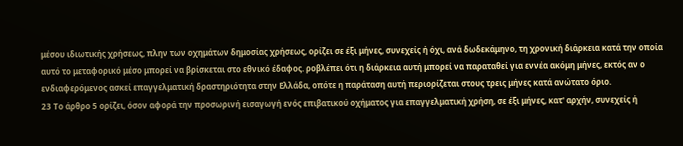μέσου ιδιωτικής χρήσεως, πλην των οχημάτων δημοσίας χρήσεως, ορίζει σε έξι μήνες, συνεχείς ή όχι, ανά δωδεκάμηνο, τη χρονική διάρκεια κατά την οποία αυτό το μεταφορικό μέσο μπορεί να βρίσκεται στο εθνικό έδαφος. ροβλέπει ότι η διάρκεια αυτή μπορεί να παραταθεί για εννέα ακόμη μήνες, εκτός αν ο ενδιαφερόμενος ασκεί επαγγελματική δραστηριότητα στην Ελλάδα, οπότε η παράταση αυτή περιορίζεται στους τρεις μήνες κατά ανώτατο όριο.
23 Το άρθρο 5 ορίζει, όσον αφορά την προσωρινή εισαγωγή ενός επιβατικού οχήματος για επαγγελματική χρήση, σε έξι μήνες, κατ' αρχήν, συνεχείς ή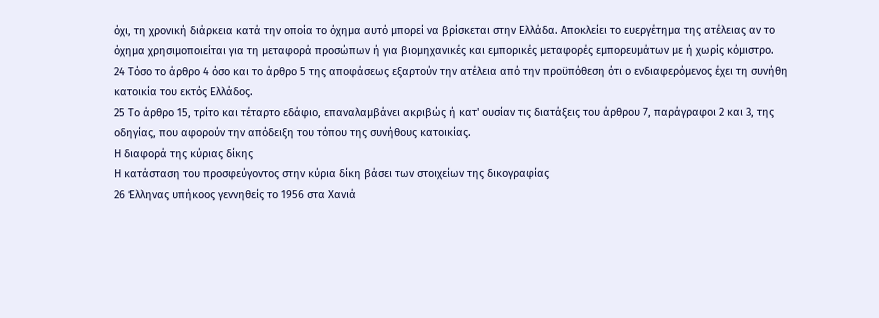όχι, τη χρονική διάρκεια κατά την οποία το όχημα αυτό μπορεί να βρίσκεται στην Ελλάδα. Αποκλείει το ευεργέτημα της ατέλειας αν το όχημα χρησιμοποιείται για τη μεταφορά προσώπων ή για βιομηχανικές και εμπορικές μεταφορές εμπορευμάτων με ή χωρίς κόμιστρο.
24 Τόσο το άρθρο 4 όσο και το άρθρο 5 της αποφάσεως εξαρτούν την ατέλεια από την προϋπόθεση ότι ο ενδιαφερόμενος έχει τη συνήθη κατοικία του εκτός Ελλάδος.
25 Το άρθρο 15, τρίτο και τέταρτο εδάφιο, επαναλαμβάνει ακριβώς ή κατ' ουσίαν τις διατάξεις του άρθρου 7, παράγραφοι 2 και 3, της οδηγίας, που αφορούν την απόδειξη του τόπου της συνήθους κατοικίας.
Η διαφορά της κύριας δίκης
Η κατάσταση του προσφεύγοντος στην κύρια δίκη βάσει των στοιχείων της δικογραφίας
26 Έλληνας υπήκοος γεννηθείς το 1956 στα Χανιά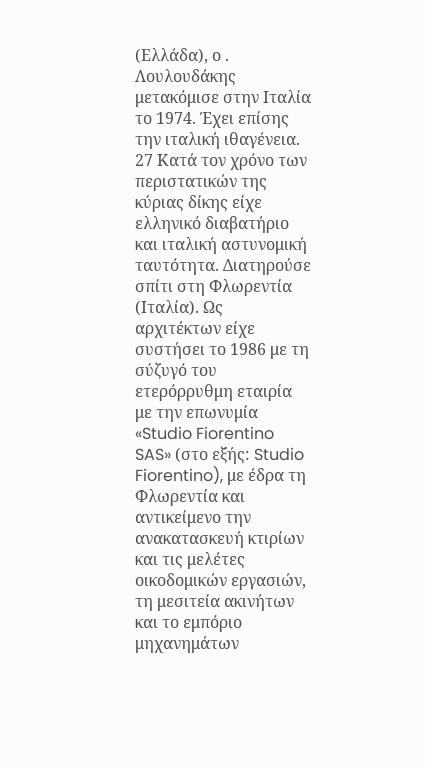(Ελλάδα), ο . Λουλουδάκης μετακόμισε στην Ιταλία το 1974. Έχει επίσης την ιταλική ιθαγένεια.
27 Κατά τον χρόνο των περιστατικών της κύριας δίκης είχε ελληνικό διαβατήριο και ιταλική αστυνομική ταυτότητα. Διατηρούσε σπίτι στη Φλωρεντία (Ιταλία). Ως αρχιτέκτων είχε συστήσει το 1986 με τη σύζυγό του ετερόρρυθμη εταιρία με την επωνυμία «Studio Fiorentino SAS» (στο εξής: Studio Fiorentino), με έδρα τη Φλωρεντία και αντικείμενο την ανακατασκευή κτιρίων και τις μελέτες οικοδομικών εργασιών, τη μεσιτεία ακινήτων και το εμπόριο μηχανημάτων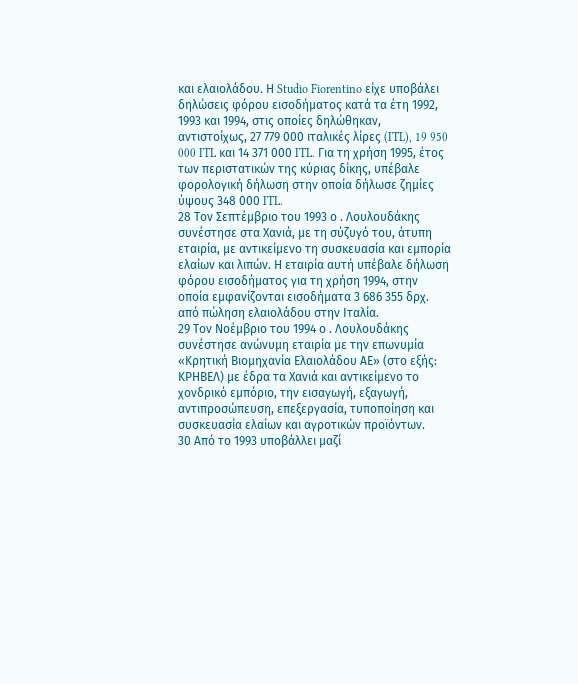και ελαιολάδου. Η Studio Fiorentino είχε υποβάλει δηλώσεις φόρου εισοδήματος κατά τα έτη 1992, 1993 και 1994, στις οποίες δηλώθηκαν, αντιστοίχως, 27 779 000 ιταλικές λίρες (ITL), 19 950 000 ITL και 14 371 000 ITL. Για τη χρήση 1995, έτος των περιστατικών της κύριας δίκης, υπέβαλε φορολογική δήλωση στην οποία δήλωσε ζημίες ύψους 348 000 ITL.
28 Τον Σεπτέμβριο του 1993 ο . Λουλουδάκης συνέστησε στα Χανιά, με τη σύζυγό του, άτυπη εταιρία, με αντικείμενο τη συσκευασία και εμπορία ελαίων και λιπών. Η εταιρία αυτή υπέβαλε δήλωση φόρου εισοδήματος για τη χρήση 1994, στην οποία εμφανίζονται εισοδήματα 3 686 355 δρχ. από πώληση ελαιολάδου στην Ιταλία.
29 Τον Νοέμβριο του 1994 ο . Λουλουδάκης συνέστησε ανώνυμη εταιρία με την επωνυμία «Κρητική Βιομηχανία Ελαιολάδου ΑΕ» (στο εξής: ΚΡΗΒΕΛ) με έδρα τα Χανιά και αντικείμενο το χονδρικό εμπόριο, την εισαγωγή, εξαγωγή, αντιπροσώπευση, επεξεργασία, τυποποίηση και συσκευασία ελαίων και αγροτικών προϊόντων.
30 Από το 1993 υποβάλλει μαζί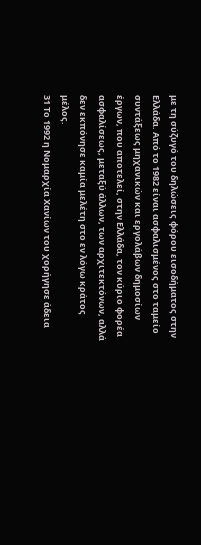με τη σύζυγό του δηλώσεις φόρου εισοδήματος στην Ελλάδα. Από το 1982 είναι ασφαλισμένος στο ταμείο συντάξεως μηχανικών και εργολάβων δημοσίων έργων, που αποτελεί, στην Ελλάδα, τον κύριο φορέα ασφαλίσεως, μεταξύ άλλων, των αρχιτεκτόνων, αλλά δεν εκπόνησε καμία μελέτη στο εν λόγω κράτος μέλος.
31 Το 1992 η Νομαρχία Χανίων του χορήγησε άδεια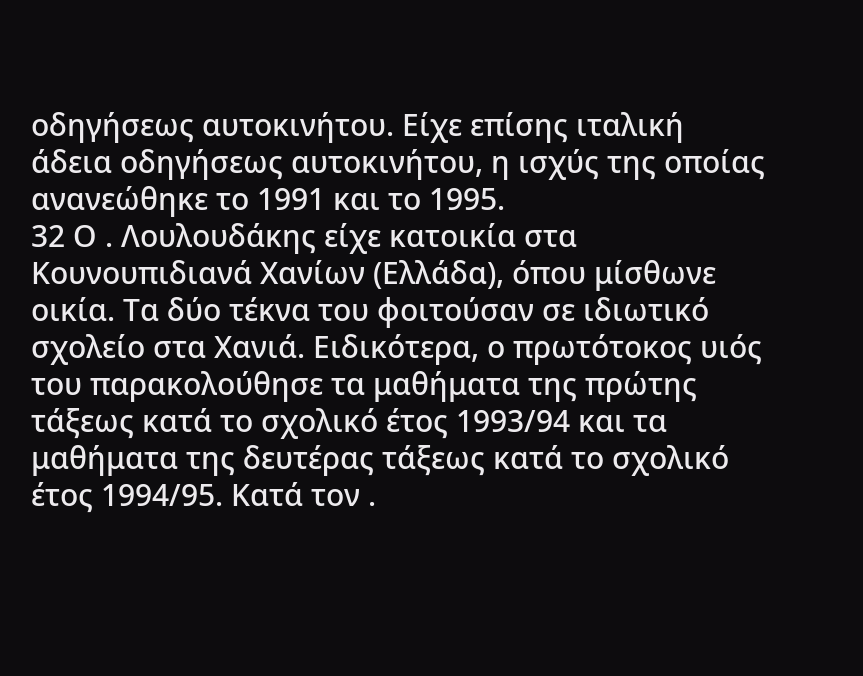οδηγήσεως αυτοκινήτου. Είχε επίσης ιταλική άδεια οδηγήσεως αυτοκινήτου, η ισχύς της οποίας ανανεώθηκε το 1991 και το 1995.
32 Ο . Λουλουδάκης είχε κατοικία στα Κουνουπιδιανά Χανίων (Ελλάδα), όπου μίσθωνε οικία. Τα δύο τέκνα του φοιτούσαν σε ιδιωτικό σχολείο στα Χανιά. Ειδικότερα, ο πρωτότοκος υιός του παρακολούθησε τα μαθήματα της πρώτης τάξεως κατά το σχολικό έτος 1993/94 και τα μαθήματα της δευτέρας τάξεως κατά το σχολικό έτος 1994/95. Κατά τον .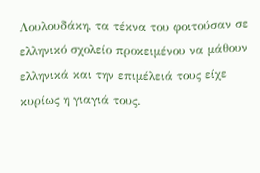Λουλουδάκη, τα τέκνα του φοιτούσαν σε ελληνικό σχολείο προκειμένου να μάθουν ελληνικά και την επιμέλειά τους είχε κυρίως η γιαγιά τους.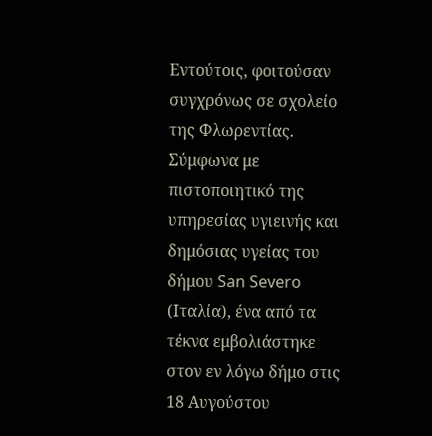Εντούτοις, φοιτούσαν συγχρόνως σε σχολείο της Φλωρεντίας. Σύμφωνα με πιστοποιητικό της υπηρεσίας υγιεινής και δημόσιας υγείας του δήμου San Severo (Ιταλία), ένα από τα τέκνα εμβολιάστηκε στον εν λόγω δήμο στις 18 Αυγούστου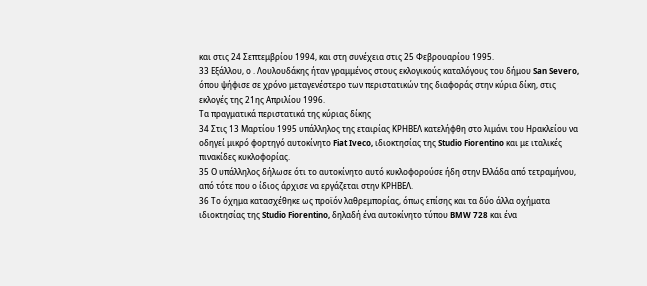και στις 24 Σεπτεμβρίου 1994, και στη συνέχεια στις 25 Φεβρουαρίου 1995.
33 Εξάλλου, ο . Λουλουδάκης ήταν γραμμένος στους εκλογικούς καταλόγους του δήμου San Severo, όπου ψήφισε σε χρόνο μεταγενέστερο των περιστατικών της διαφοράς στην κύρια δίκη, στις εκλογές της 21ης Απριλίου 1996.
Τα πραγματικά περιστατικά της κύριας δίκης
34 Στις 13 Μαρτίου 1995 υπάλληλος της εταιρίας KΡΗΒΕΛ κατελήφθη στο λιμάνι του Ηρακλείου να οδηγεί μικρό φορτηγό αυτοκίνητο Fiat Iveco, ιδιοκτησίας της Studio Fiorentino και με ιταλικές πινακίδες κυκλοφορίας.
35 Ο υπάλληλος δήλωσε ότι το αυτοκίνητο αυτό κυκλοφορούσε ήδη στην Ελλάδα από τετραμήνου, από τότε που ο ίδιος άρχισε να εργάζεται στην ΚΡΗΒΕΛ.
36 Το όχημα κατασχέθηκε ως προϊόν λαθρεμπορίας, όπως επίσης και τα δύο άλλα οχήματα ιδιοκτησίας της Studio Fiorentino, δηλαδή ένα αυτοκίνητο τύπου BMW 728 και ένα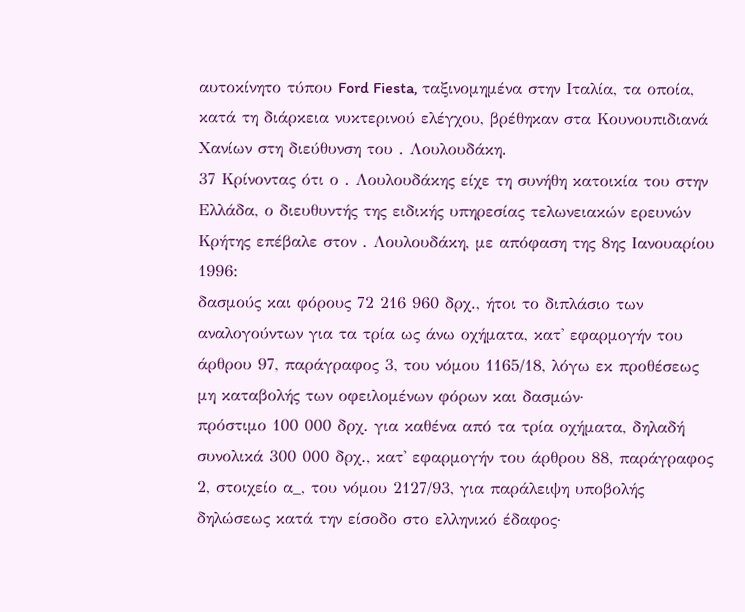αυτοκίνητο τύπου Ford Fiesta, ταξινομημένα στην Ιταλία, τα οποία, κατά τη διάρκεια νυκτερινού ελέγχου, βρέθηκαν στα Κουνουπιδιανά Χανίων στη διεύθυνση του . Λουλουδάκη.
37 Κρίνοντας ότι ο . Λουλουδάκης είχε τη συνήθη κατοικία του στην Ελλάδα, ο διευθυντής της ειδικής υπηρεσίας τελωνειακών ερευνών Κρήτης επέβαλε στον . Λουλουδάκη, με απόφαση της 8ης Ιανουαρίου 1996:
δασμούς και φόρους 72 216 960 δρχ., ήτοι το διπλάσιο των αναλογούντων για τα τρία ως άνω οχήματα, κατ' εφαρμογήν του άρθρου 97, παράγραφος 3, του νόμου 1165/18, λόγω εκ προθέσεως μη καταβολής των οφειλομένων φόρων και δασμών·
πρόστιμο 100 000 δρχ. για καθένα από τα τρία οχήματα, δηλαδή συνολικά 300 000 δρχ., κατ' εφαρμογήν του άρθρου 88, παράγραφος 2, στοιχείο α_, του νόμου 2127/93, για παράλειψη υποβολής δηλώσεως κατά την είσοδο στο ελληνικό έδαφος·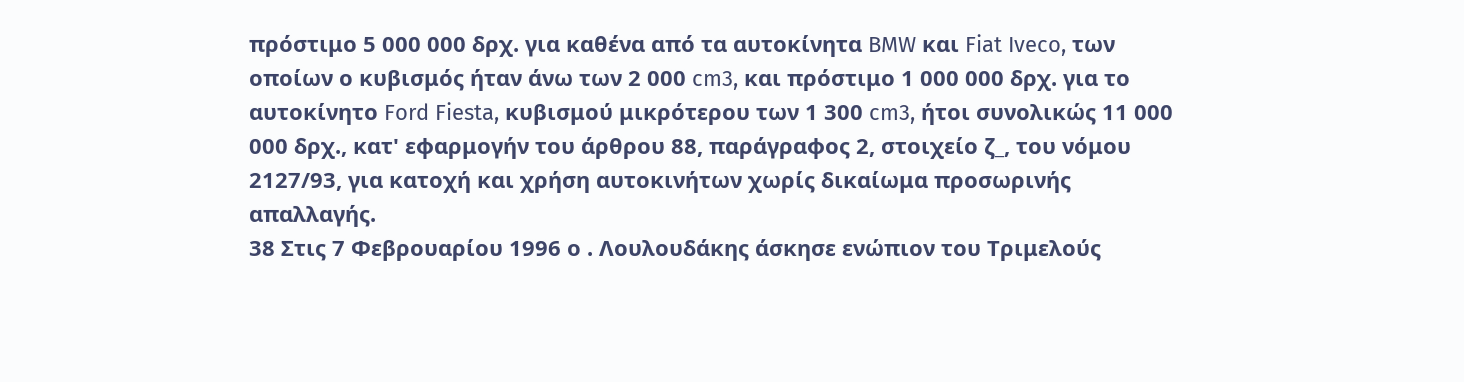πρόστιμο 5 000 000 δρχ. για καθένα από τα αυτοκίνητα BMW και Fiat Iveco, των οποίων ο κυβισμός ήταν άνω των 2 000 cm3, και πρόστιμο 1 000 000 δρχ. για το αυτοκίνητο Ford Fiesta, κυβισμού μικρότερου των 1 300 cm3, ήτοι συνολικώς 11 000 000 δρχ., κατ' εφαρμογήν του άρθρου 88, παράγραφος 2, στοιχείο ζ_, του νόμου 2127/93, για κατοχή και χρήση αυτοκινήτων χωρίς δικαίωμα προσωρινής απαλλαγής.
38 Στις 7 Φεβρουαρίου 1996 ο . Λουλουδάκης άσκησε ενώπιον του Τριμελούς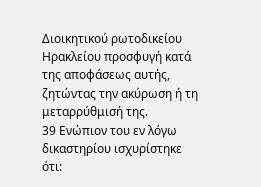Διοικητικού ρωτοδικείου Ηρακλείου προσφυγή κατά της αποφάσεως αυτής, ζητώντας την ακύρωση ή τη μεταρρύθμισή της.
39 Ενώπιον του εν λόγω δικαστηρίου ισχυρίστηκε ότι: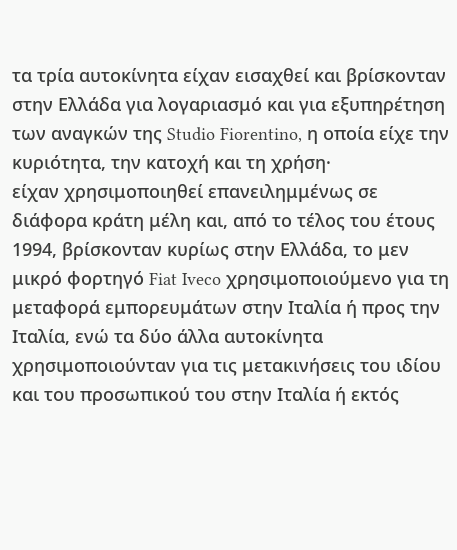τα τρία αυτοκίνητα είχαν εισαχθεί και βρίσκονταν στην Ελλάδα για λογαριασμό και για εξυπηρέτηση των αναγκών της Studio Fiorentino, η οποία είχε την κυριότητα, την κατοχή και τη χρήση·
είχαν χρησιμοποιηθεί επανειλημμένως σε διάφορα κράτη μέλη και, από το τέλος του έτους 1994, βρίσκονταν κυρίως στην Ελλάδα, το μεν μικρό φορτηγό Fiat Iveco χρησιμοποιούμενο για τη μεταφορά εμπορευμάτων στην Ιταλία ή προς την Ιταλία, ενώ τα δύο άλλα αυτοκίνητα χρησιμοποιούνταν για τις μετακινήσεις του ιδίου και του προσωπικού του στην Ιταλία ή εκτός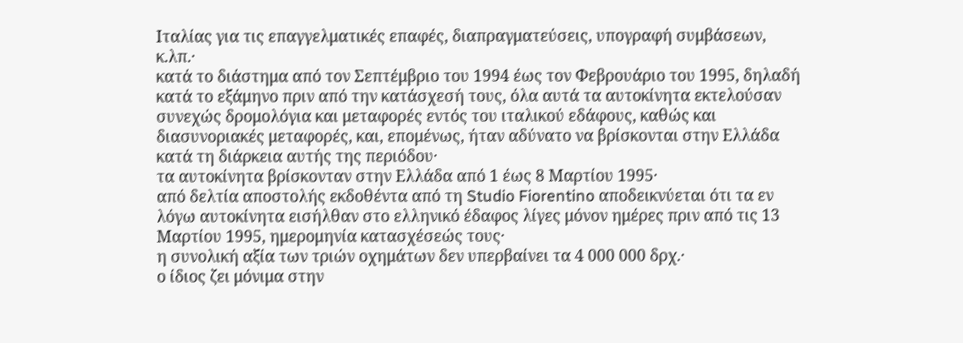Ιταλίας για τις επαγγελματικές επαφές, διαπραγματεύσεις, υπογραφή συμβάσεων, κ.λπ.·
κατά το διάστημα από τον Σεπτέμβριο του 1994 έως τον Φεβρουάριο του 1995, δηλαδή κατά το εξάμηνο πριν από την κατάσχεσή τους, όλα αυτά τα αυτοκίνητα εκτελούσαν συνεχώς δρομολόγια και μεταφορές εντός του ιταλικού εδάφους, καθώς και διασυνοριακές μεταφορές, και, επομένως, ήταν αδύνατο να βρίσκονται στην Ελλάδα κατά τη διάρκεια αυτής της περιόδου·
τα αυτοκίνητα βρίσκονταν στην Ελλάδα από 1 έως 8 Μαρτίου 1995·
από δελτία αποστολής εκδοθέντα από τη Studio Fiorentino αποδεικνύεται ότι τα εν λόγω αυτοκίνητα εισήλθαν στο ελληνικό έδαφος λίγες μόνον ημέρες πριν από τις 13 Μαρτίου 1995, ημερομηνία κατασχέσεώς τους·
η συνολική αξία των τριών οχημάτων δεν υπερβαίνει τα 4 000 000 δρχ.·
ο ίδιος ζει μόνιμα στην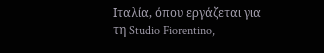Ιταλία, όπου εργάζεται για τη Studio Fiorentino,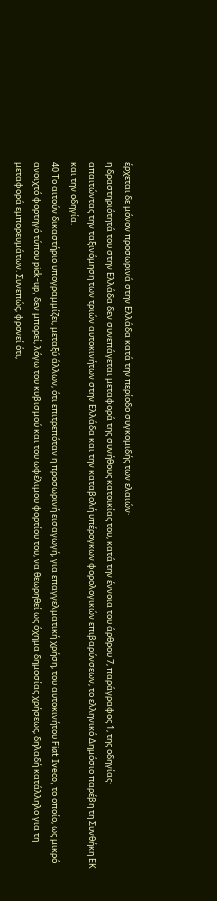έρχεται δε μόνον προσωρινά στην Ελλάδα κατά την περίοδο συγκομιδής των ελαιών·
η δραστηριότητά του στην Ελλάδα δεν συνεπάγεται μεταφορά της συνήθους κατοικίας του, κατά την έννοια του άρθρου 7, παράγραφος 1, της οδηγίας·
απαιτώντας την ταξινόμηση των τριών αυτοκινήτων στην Ελλάδα και την καταβολή υπέρογκων φορολογικών επιβαρύνσεων, το ελληνικό Δημόσιο παρέβη τη Συνθήκη ΕΚ και την οδηγία.
40 Το αιτούν δικαστήριο υπογραμμίζει, μεταξύ άλλων, ότι επιτρεπόταν η προσωρινή εισαγωγή, για επαγγελματική χρήση, του αυτοκινήτου Fiat Iveco, το οποίο, ως μικρό ανοιχτό φορτηγό τύπου pick-up, δεν μπορεί, λόγω του κυβισμού και του ωφέλιμου φορτίου του, να θεωρηθεί ως όχημα δημοσίας χρήσεως, δηλαδή κατάλληλο για τη μεταφορά εμπορευμάτων. Συνεπώς, φρονεί ότι,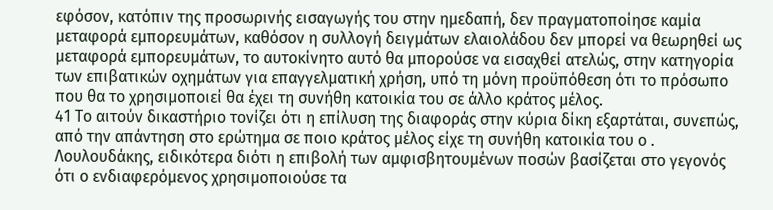εφόσον, κατόπιν της προσωρινής εισαγωγής του στην ημεδαπή, δεν πραγματοποίησε καμία μεταφορά εμπορευμάτων, καθόσον η συλλογή δειγμάτων ελαιολάδου δεν μπορεί να θεωρηθεί ως μεταφορά εμπορευμάτων, το αυτοκίνητο αυτό θα μπορούσε να εισαχθεί ατελώς, στην κατηγορία των επιβατικών οχημάτων για επαγγελματική χρήση, υπό τη μόνη προϋπόθεση ότι το πρόσωπο που θα το χρησιμοποιεί θα έχει τη συνήθη κατοικία του σε άλλο κράτος μέλος.
41 Το αιτούν δικαστήριο τονίζει ότι η επίλυση της διαφοράς στην κύρια δίκη εξαρτάται, συνεπώς, από την απάντηση στο ερώτημα σε ποιο κράτος μέλος είχε τη συνήθη κατοικία του ο . Λουλουδάκης, ειδικότερα διότι η επιβολή των αμφισβητουμένων ποσών βασίζεται στο γεγονός ότι ο ενδιαφερόμενος χρησιμοποιούσε τα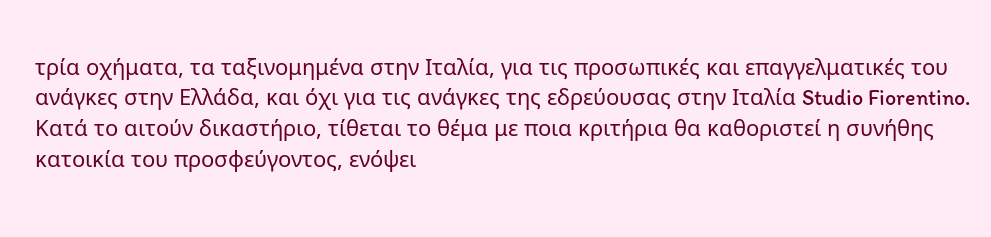τρία οχήματα, τα ταξινομημένα στην Ιταλία, για τις προσωπικές και επαγγελματικές του ανάγκες στην Ελλάδα, και όχι για τις ανάγκες της εδρεύουσας στην Ιταλία Studio Fiorentino. Κατά το αιτούν δικαστήριο, τίθεται το θέμα με ποια κριτήρια θα καθοριστεί η συνήθης κατοικία του προσφεύγοντος, ενόψει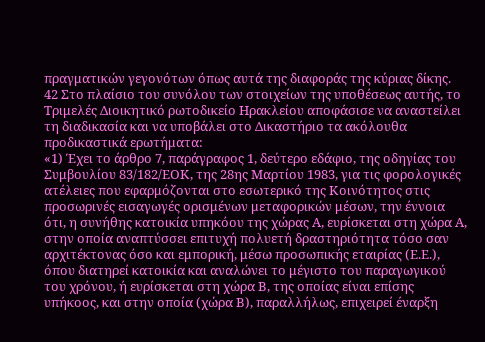πραγματικών γεγονότων όπως αυτά της διαφοράς της κύριας δίκης.
42 Στο πλαίσιο του συνόλου των στοιχείων της υποθέσεως αυτής, το Τριμελές Διοικητικό ρωτοδικείο Ηρακλείου αποφάσισε να αναστείλει τη διαδικασία και να υποβάλει στο Δικαστήριο τα ακόλουθα προδικαστικά ερωτήματα:
«1) Έχει το άρθρο 7, παράγραφος 1, δεύτερο εδάφιο, της οδηγίας του Συμβουλίου 83/182/ΕΟΚ, της 28ης Μαρτίου 1983, για τις φορολογικές ατέλειες που εφαρμόζονται στο εσωτερικό της Κοινότητος στις προσωρινές εισαγωγές ορισμένων μεταφορικών μέσων, την έννοια ότι, η συνήθης κατοικία υπηκόου της χώρας Α, ευρίσκεται στη χώρα Α, στην οποία αναπτύσσει επιτυχή πολυετή δραστηριότητα τόσο σαν αρχιτέκτονας όσο και εμπορική, μέσω προσωπικής εταιρίας (Ε.Ε.), όπου διατηρεί κατοικία και αναλώνει το μέγιστο του παραγωγικού του χρόνου, ή ευρίσκεται στη χώρα Β, της οποίας είναι επίσης υπήκοος, και στην οποία (χώρα Β), παραλλήλως, επιχειρεί έναρξη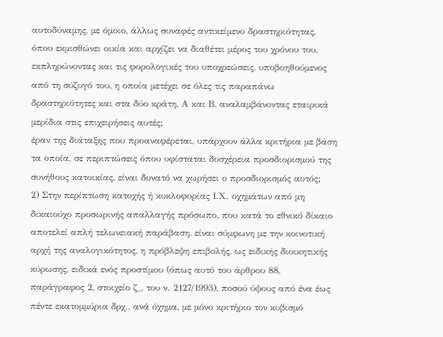αυτοδύναμης, με όμοιο, άλλως συναφές αντικείμενο δραστηριότητας, όπου εκμισθώνει οικία και αρχίζει να διαθέτει μέρος του χρόνου του, εκπληρώνοντας και τις φορολογικές του υποχρεώσεις, υποβοηθούμενος από τη σύζυγό του, η οποία μετέχει σε όλες τις παραπάνω δραστηριότητες και στα δύο κράτη, Α και Β, αναλαμβάνοντας εταιρικά μερίδια στις επιχειρήσεις αυτές;
έραν της διάταξης που προαναφέρεται, υπάρχουν άλλα κριτήρια με βάση τα οποία, σε περιπτώσεις όπου υφίσταται δυσχέρεια προσδιορισμού της συνήθους κατοικίας, είναι δυνατό να χωρήσει ο προσδιορισμός αυτός;
2) Στην περίπτωση κατοχής ή κυκλοφορίας Ι.Χ. οχημάτων από μη δικαιούχο προσωρινής απαλλαγής πρόσωπο, που κατά το εθνικό δίκαιο αποτελεί απλή τελωνειακή παράβαση, είναι σύμφωνη με την κοινοτική αρχή της αναλογικότητος, η πρόβλεψη επιβολής, ως ειδικής διοικητικής κύρωσης, ειδικά ενός προστίμου (όπως αυτό του άρθρου 88, παράγραφος 2, στοιχείο ζ_, του ν. 2127/1993), ποσού ύψους από ένα έως πέντε εκατομμύρια δρχ., ανά όχημα, με μόνο κριτήριο τον κυβισμό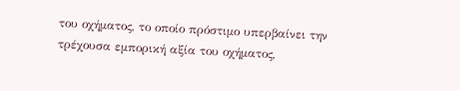του οχήματος, το οποίο πρόστιμο υπερβαίνει την τρέχουσα εμπορική αξία του οχήματος,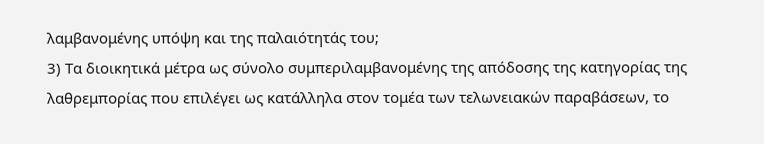λαμβανομένης υπόψη και της παλαιότητάς του;
3) Τα διοικητικά μέτρα ως σύνολο συμπεριλαμβανομένης της απόδοσης της κατηγορίας της λαθρεμπορίας που επιλέγει ως κατάλληλα στον τομέα των τελωνειακών παραβάσεων, το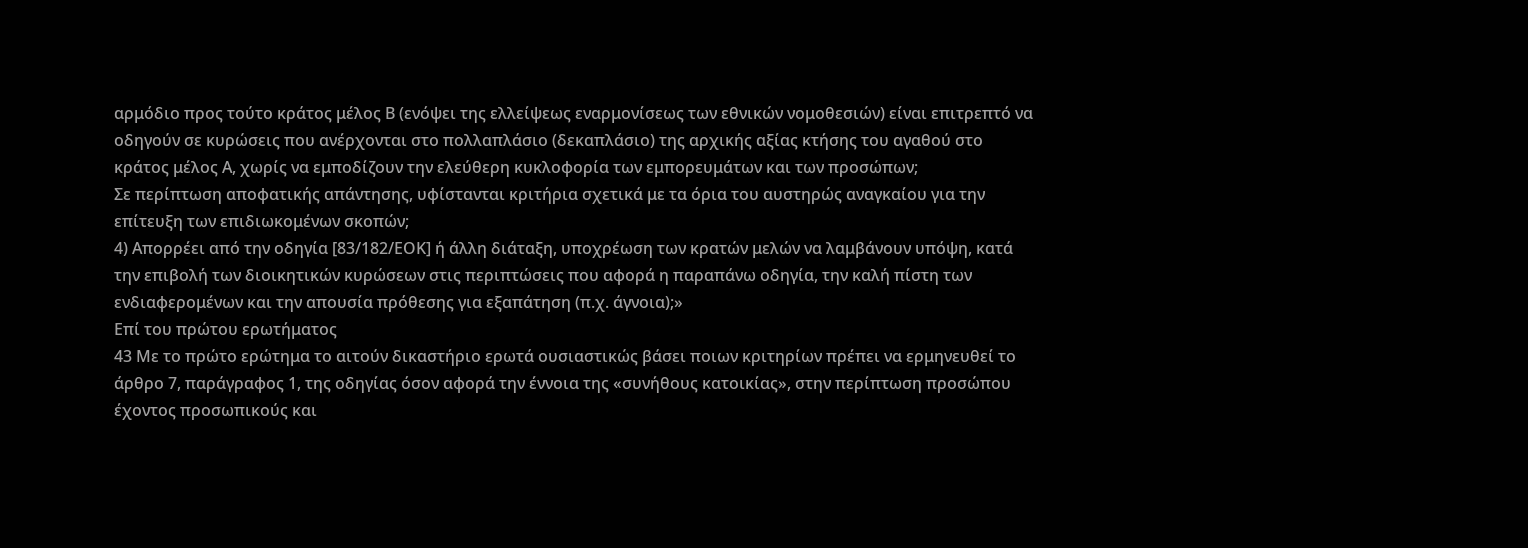αρμόδιο προς τούτο κράτος μέλος Β (ενόψει της ελλείψεως εναρμονίσεως των εθνικών νομοθεσιών) είναι επιτρεπτό να οδηγούν σε κυρώσεις που ανέρχονται στο πολλαπλάσιο (δεκαπλάσιο) της αρχικής αξίας κτήσης του αγαθού στο κράτος μέλος Α, χωρίς να εμποδίζουν την ελεύθερη κυκλοφορία των εμπορευμάτων και των προσώπων;
Σε περίπτωση αποφατικής απάντησης, υφίστανται κριτήρια σχετικά με τα όρια του αυστηρώς αναγκαίου για την επίτευξη των επιδιωκομένων σκοπών;
4) Απορρέει από την οδηγία [83/182/ΕΟΚ] ή άλλη διάταξη, υποχρέωση των κρατών μελών να λαμβάνουν υπόψη, κατά την επιβολή των διοικητικών κυρώσεων στις περιπτώσεις που αφορά η παραπάνω οδηγία, την καλή πίστη των ενδιαφερομένων και την απουσία πρόθεσης για εξαπάτηση (π.χ. άγνοια);»
Επί του πρώτου ερωτήματος
43 Με το πρώτο ερώτημα το αιτούν δικαστήριο ερωτά ουσιαστικώς βάσει ποιων κριτηρίων πρέπει να ερμηνευθεί το άρθρο 7, παράγραφος 1, της οδηγίας όσον αφορά την έννοια της «συνήθους κατοικίας», στην περίπτωση προσώπου έχοντος προσωπικούς και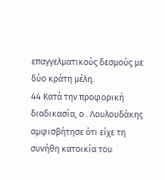επαγγελματικούς δεσμούς με δύο κράτη μέλη.
44 Κατά την προφορική διαδικασία, ο . Λουλουδάκης αμφισβήτησε ότι είχε τη συνήθη κατοικία του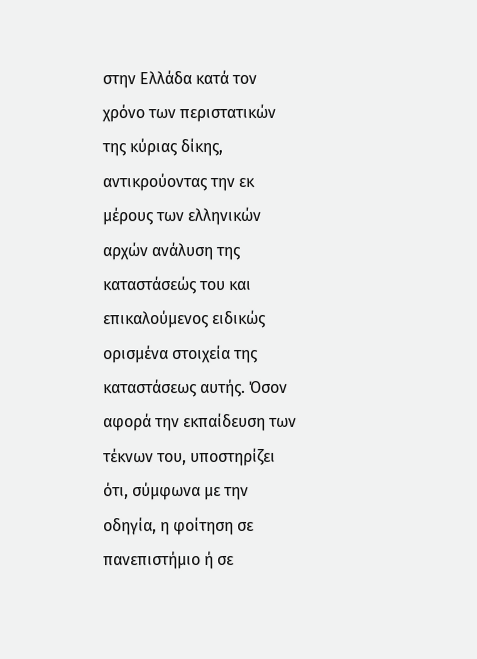στην Ελλάδα κατά τον χρόνο των περιστατικών της κύριας δίκης, αντικρούοντας την εκ μέρους των ελληνικών αρχών ανάλυση της καταστάσεώς του και επικαλούμενος ειδικώς ορισμένα στοιχεία της καταστάσεως αυτής. Όσον αφορά την εκπαίδευση των τέκνων του, υποστηρίζει ότι, σύμφωνα με την οδηγία, η φοίτηση σε πανεπιστήμιο ή σε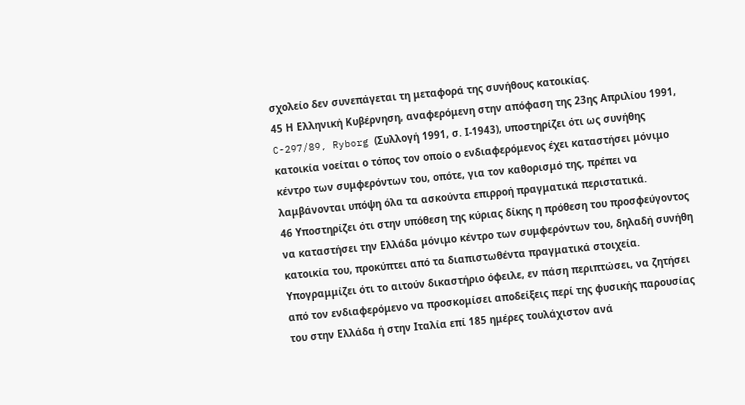σχολείο δεν συνεπάγεται τη μεταφορά της συνήθους κατοικίας.
45 Η Ελληνική Κυβέρνηση, αναφερόμενη στην απόφαση της 23ης Απριλίου 1991, C-297/89, Ryborg (Συλλογή 1991, σ. Ι-1943), υποστηρίζει ότι ως συνήθης κατοικία νοείται ο τόπος τον οποίο ο ενδιαφερόμενος έχει καταστήσει μόνιμο κέντρο των συμφερόντων του, οπότε, για τον καθορισμό της, πρέπει να λαμβάνονται υπόψη όλα τα ασκούντα επιρροή πραγματικά περιστατικά.
46 Υποστηρίζει ότι στην υπόθεση της κύριας δίκης η πρόθεση του προσφεύγοντος να καταστήσει την Ελλάδα μόνιμο κέντρο των συμφερόντων του, δηλαδή συνήθη κατοικία του, προκύπτει από τα διαπιστωθέντα πραγματικά στοιχεία. Υπογραμμίζει ότι το αιτούν δικαστήριο όφειλε, εν πάση περιπτώσει, να ζητήσει από τον ενδιαφερόμενο να προσκομίσει αποδείξεις περί της φυσικής παρουσίας του στην Ελλάδα ή στην Ιταλία επί 185 ημέρες τουλάχιστον ανά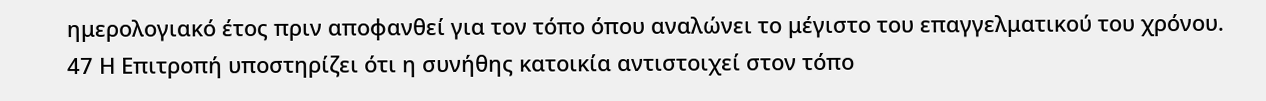ημερολογιακό έτος πριν αποφανθεί για τον τόπο όπου αναλώνει το μέγιστο του επαγγελματικού του χρόνου.
47 Η Επιτροπή υποστηρίζει ότι η συνήθης κατοικία αντιστοιχεί στον τόπο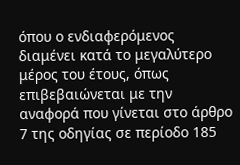όπου ο ενδιαφερόμενος διαμένει κατά το μεγαλύτερο μέρος του έτους, όπως επιβεβαιώνεται με την αναφορά που γίνεται στο άρθρο 7 της οδηγίας σε περίοδο 185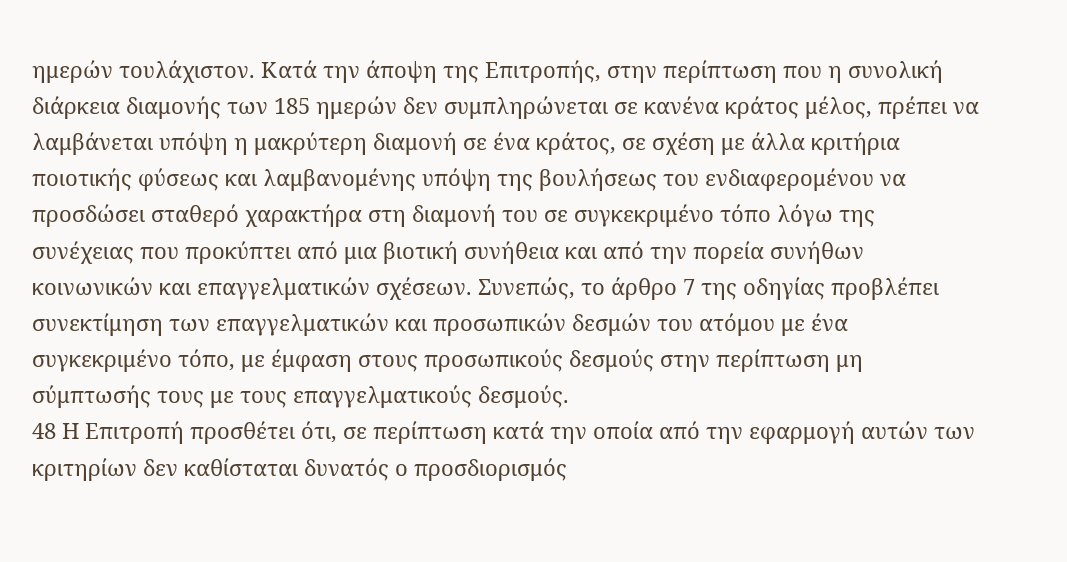ημερών τουλάχιστον. Κατά την άποψη της Επιτροπής, στην περίπτωση που η συνολική διάρκεια διαμονής των 185 ημερών δεν συμπληρώνεται σε κανένα κράτος μέλος, πρέπει να λαμβάνεται υπόψη η μακρύτερη διαμονή σε ένα κράτος, σε σχέση με άλλα κριτήρια ποιοτικής φύσεως και λαμβανομένης υπόψη της βουλήσεως του ενδιαφερομένου να προσδώσει σταθερό χαρακτήρα στη διαμονή του σε συγκεκριμένο τόπο λόγω της συνέχειας που προκύπτει από μια βιοτική συνήθεια και από την πορεία συνήθων κοινωνικών και επαγγελματικών σχέσεων. Συνεπώς, το άρθρο 7 της οδηγίας προβλέπει συνεκτίμηση των επαγγελματικών και προσωπικών δεσμών του ατόμου με ένα συγκεκριμένο τόπο, με έμφαση στους προσωπικούς δεσμούς στην περίπτωση μη σύμπτωσής τους με τους επαγγελματικούς δεσμούς.
48 Η Επιτροπή προσθέτει ότι, σε περίπτωση κατά την οποία από την εφαρμογή αυτών των κριτηρίων δεν καθίσταται δυνατός ο προσδιορισμός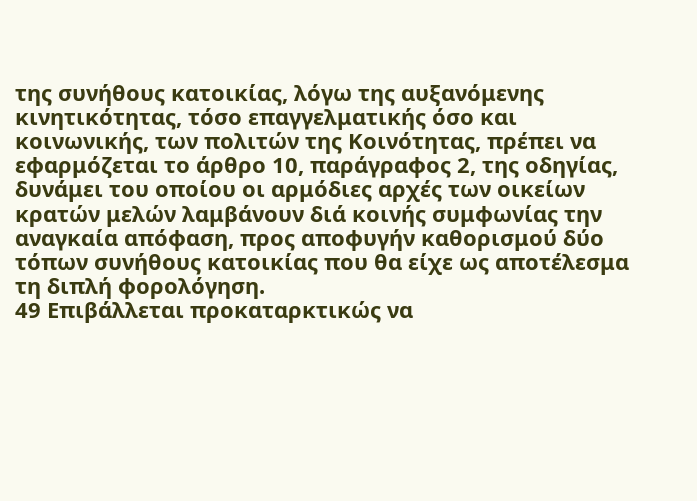της συνήθους κατοικίας, λόγω της αυξανόμενης κινητικότητας, τόσο επαγγελματικής όσο και κοινωνικής, των πολιτών της Κοινότητας, πρέπει να εφαρμόζεται το άρθρο 10, παράγραφος 2, της οδηγίας, δυνάμει του οποίου οι αρμόδιες αρχές των οικείων κρατών μελών λαμβάνουν διά κοινής συμφωνίας την αναγκαία απόφαση, προς αποφυγήν καθορισμού δύο τόπων συνήθους κατοικίας που θα είχε ως αποτέλεσμα τη διπλή φορολόγηση.
49 Επιβάλλεται προκαταρκτικώς να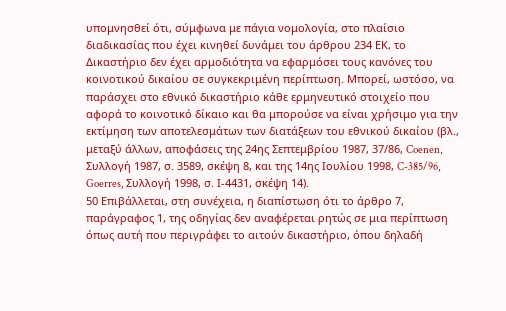υπομνησθεί ότι, σύμφωνα με πάγια νομολογία, στο πλαίσιο διαδικασίας που έχει κινηθεί δυνάμει του άρθρου 234 ΕΚ, το Δικαστήριο δεν έχει αρμοδιότητα να εφαρμόσει τους κανόνες του κοινοτικού δικαίου σε συγκεκριμένη περίπτωση. Μπορεί, ωστόσο, να παράσχει στο εθνικό δικαστήριο κάθε ερμηνευτικό στοιχείο που αφορά το κοινοτικό δίκαιο και θα μπορούσε να είναι χρήσιμο για την εκτίμηση των αποτελεσμάτων των διατάξεων του εθνικού δικαίου (βλ., μεταξύ άλλων, αποφάσεις της 24ης Σεπτεμβρίου 1987, 37/86, Coenen, Συλλογή 1987, σ. 3589, σκέψη 8, και της 14ης Ιουλίου 1998, C-385/96, Goerres, Συλλογή 1998, σ. Ι-4431, σκέψη 14).
50 Επιβάλλεται, στη συνέχεια, η διαπίστωση ότι το άρθρο 7, παράγραφος 1, της οδηγίας δεν αναφέρεται ρητώς σε μια περίπτωση όπως αυτή που περιγράφει το αιτούν δικαστήριο, όπου δηλαδή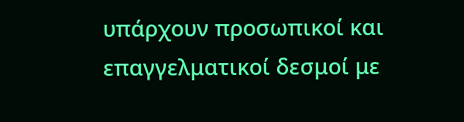υπάρχουν προσωπικοί και επαγγελματικοί δεσμοί με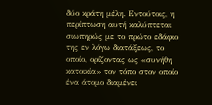δύο κράτη μέλη. Εντούτοις, η περίπτωση αυτή καλύπτεται σιωπηρώς με το πρώτο εδάφιο της εν λόγω διατάξεως, το οποίο, ορίζοντας ως «συνήθη κατοικία» τον τόπο στον οποίο ένα άτομο διαμένει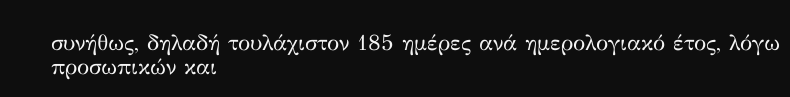συνήθως, δηλαδή τουλάχιστον 185 ημέρες ανά ημερολογιακό έτος, λόγω προσωπικών και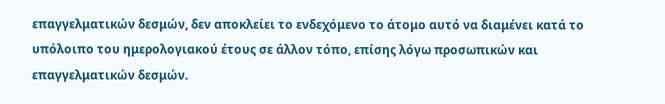επαγγελματικών δεσμών, δεν αποκλείει το ενδεχόμενο το άτομο αυτό να διαμένει κατά το υπόλοιπο του ημερολογιακού έτους σε άλλον τόπο, επίσης λόγω προσωπικών και επαγγελματικών δεσμών.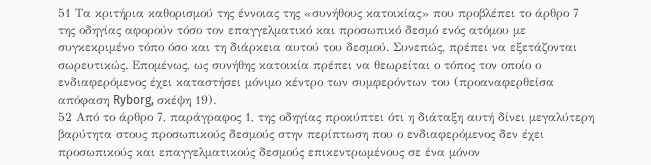51 Τα κριτήρια καθορισμού της έννοιας της «συνήθους κατοικίας» που προβλέπει το άρθρο 7 της οδηγίας αφορούν τόσο τον επαγγελματικό και προσωπικό δεσμό ενός ατόμου με συγκεκριμένο τόπο όσο και τη διάρκεια αυτού του δεσμού. Συνεπώς, πρέπει να εξετάζονται σωρευτικώς. Επομένως, ως συνήθης κατοικία πρέπει να θεωρείται ο τόπος τον οποίο ο ενδιαφερόμενος έχει καταστήσει μόνιμο κέντρο των συμφερόντων του (προαναφερθείσα απόφαση Ryborg, σκέψη 19).
52 Από το άρθρο 7, παράγραφος 1, της οδηγίας προκύπτει ότι η διάταξη αυτή δίνει μεγαλύτερη βαρύτητα στους προσωπικούς δεσμούς στην περίπτωση που ο ενδιαφερόμενος δεν έχει προσωπικούς και επαγγελματικούς δεσμούς επικεντρωμένους σε ένα μόνον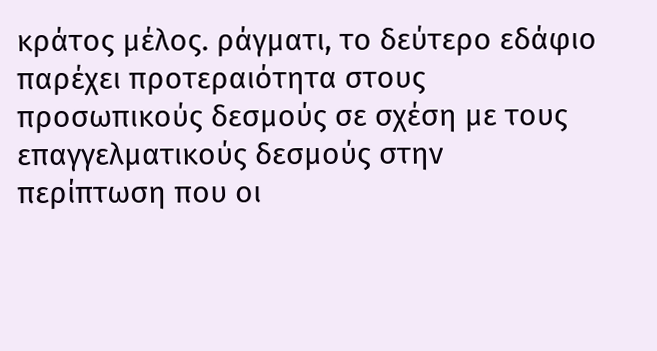κράτος μέλος. ράγματι, το δεύτερο εδάφιο παρέχει προτεραιότητα στους προσωπικούς δεσμούς σε σχέση με τους επαγγελματικούς δεσμούς στην περίπτωση που οι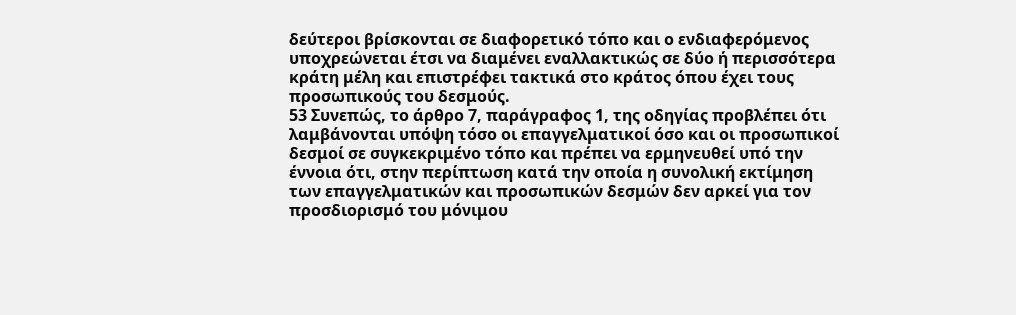δεύτεροι βρίσκονται σε διαφορετικό τόπο και ο ενδιαφερόμενος υποχρεώνεται έτσι να διαμένει εναλλακτικώς σε δύο ή περισσότερα κράτη μέλη και επιστρέφει τακτικά στο κράτος όπου έχει τους προσωπικούς του δεσμούς.
53 Συνεπώς, το άρθρο 7, παράγραφος 1, της οδηγίας προβλέπει ότι λαμβάνονται υπόψη τόσο οι επαγγελματικοί όσο και οι προσωπικοί δεσμοί σε συγκεκριμένο τόπο και πρέπει να ερμηνευθεί υπό την έννοια ότι, στην περίπτωση κατά την οποία η συνολική εκτίμηση των επαγγελματικών και προσωπικών δεσμών δεν αρκεί για τον προσδιορισμό του μόνιμου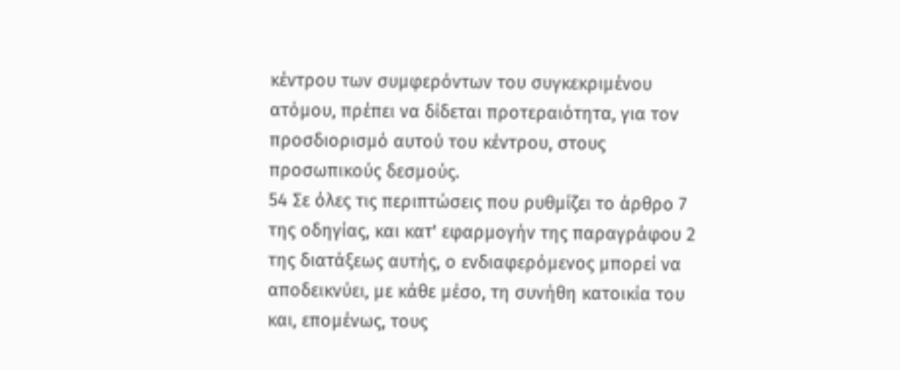κέντρου των συμφερόντων του συγκεκριμένου ατόμου, πρέπει να δίδεται προτεραιότητα, για τον προσδιορισμό αυτού του κέντρου, στους προσωπικούς δεσμούς.
54 Σε όλες τις περιπτώσεις που ρυθμίζει το άρθρο 7 της οδηγίας, και κατ' εφαρμογήν της παραγράφου 2 της διατάξεως αυτής, ο ενδιαφερόμενος μπορεί να αποδεικνύει, με κάθε μέσο, τη συνήθη κατοικία του και, επομένως, τους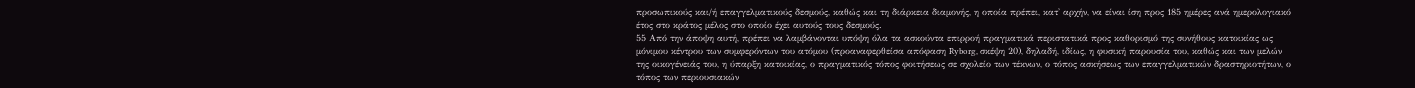προσωπικούς και/ή επαγγελματικούς δεσμούς, καθώς και τη διάρκεια διαμονής, η οποία πρέπει, κατ' αρχήν, να είναι ίση προς 185 ημέρες ανά ημερολογιακό έτος στο κράτος μέλος στο οποίο έχει αυτούς τους δεσμούς.
55 Από την άποψη αυτή, πρέπει να λαμβάνονται υπόψη όλα τα ασκούντα επιρροή πραγματικά περιστατικά προς καθορισμό της συνήθους κατοικίας ως μόνιμου κέντρου των συμφερόντων του ατόμου (προαναφερθείσα απόφαση Ryborg, σκέψη 20), δηλαδή, ιδίως, η φυσική παρουσία του, καθώς και των μελών της οικογένειάς του, η ύπαρξη κατοικίας, ο πραγματικός τόπος φοιτήσεως σε σχολείο των τέκνων, ο τόπος ασκήσεως των επαγγελματικών δραστηριοτήτων, ο τόπος των περιουσιακών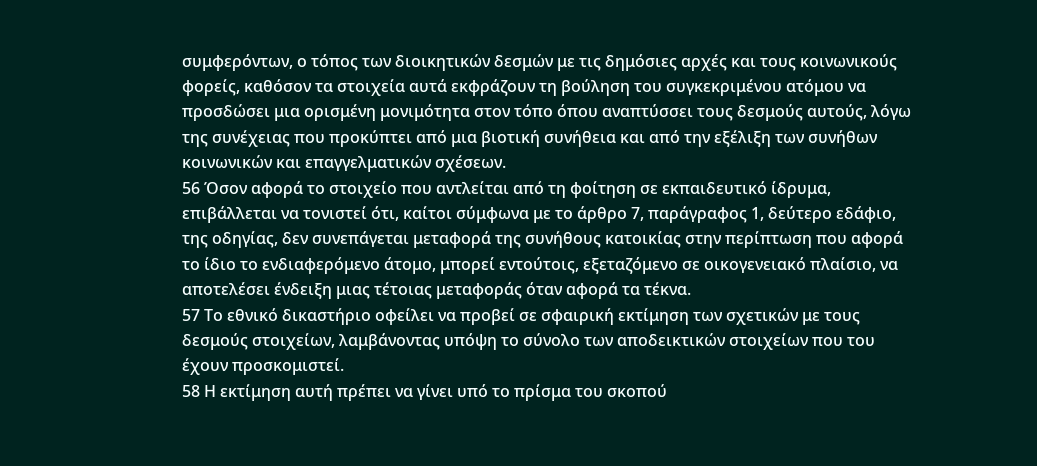συμφερόντων, ο τόπος των διοικητικών δεσμών με τις δημόσιες αρχές και τους κοινωνικούς φορείς, καθόσον τα στοιχεία αυτά εκφράζουν τη βούληση του συγκεκριμένου ατόμου να προσδώσει μια ορισμένη μονιμότητα στον τόπο όπου αναπτύσσει τους δεσμούς αυτούς, λόγω της συνέχειας που προκύπτει από μια βιοτική συνήθεια και από την εξέλιξη των συνήθων κοινωνικών και επαγγελματικών σχέσεων.
56 Όσον αφορά το στοιχείο που αντλείται από τη φοίτηση σε εκπαιδευτικό ίδρυμα, επιβάλλεται να τονιστεί ότι, καίτοι σύμφωνα με το άρθρο 7, παράγραφος 1, δεύτερο εδάφιο, της οδηγίας, δεν συνεπάγεται μεταφορά της συνήθους κατοικίας στην περίπτωση που αφορά το ίδιο το ενδιαφερόμενο άτομο, μπορεί εντούτοις, εξεταζόμενο σε οικογενειακό πλαίσιο, να αποτελέσει ένδειξη μιας τέτοιας μεταφοράς όταν αφορά τα τέκνα.
57 Το εθνικό δικαστήριο οφείλει να προβεί σε σφαιρική εκτίμηση των σχετικών με τους δεσμούς στοιχείων, λαμβάνοντας υπόψη το σύνολο των αποδεικτικών στοιχείων που του έχουν προσκομιστεί.
58 Η εκτίμηση αυτή πρέπει να γίνει υπό το πρίσμα του σκοπού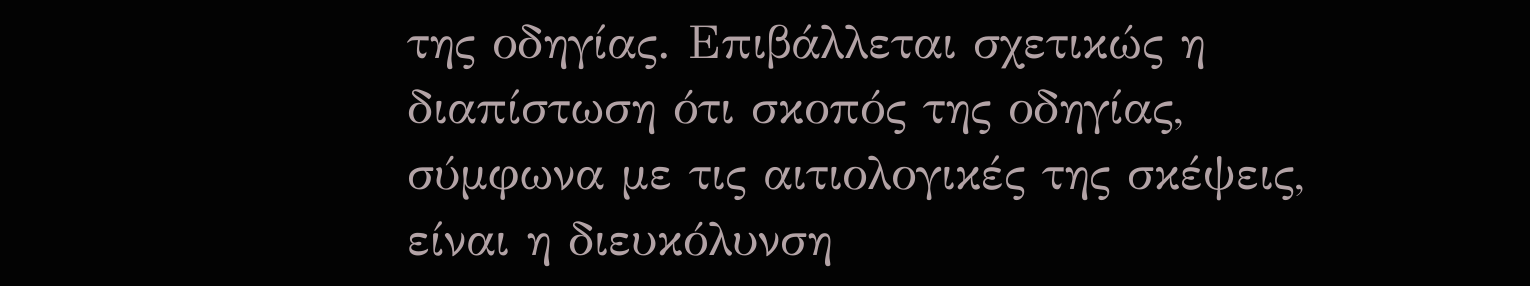της οδηγίας. Επιβάλλεται σχετικώς η διαπίστωση ότι σκοπός της οδηγίας, σύμφωνα με τις αιτιολογικές της σκέψεις, είναι η διευκόλυνση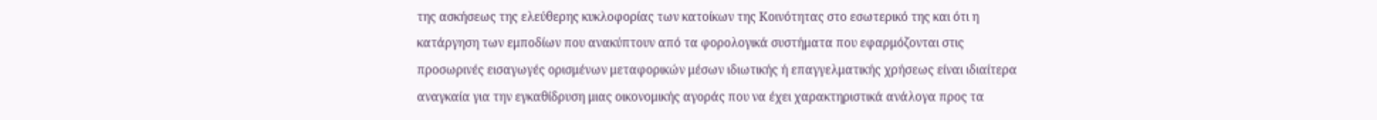της ασκήσεως της ελεύθερης κυκλοφορίας των κατοίκων της Κοινότητας στο εσωτερικό της και ότι η κατάργηση των εμποδίων που ανακύπτουν από τα φορολογικά συστήματα που εφαρμόζονται στις προσωρινές εισαγωγές ορισμένων μεταφορικών μέσων ιδιωτικής ή επαγγελματικής χρήσεως είναι ιδιαίτερα αναγκαία για την εγκαθίδρυση μιας οικονομικής αγοράς που να έχει χαρακτηριστικά ανάλογα προς τα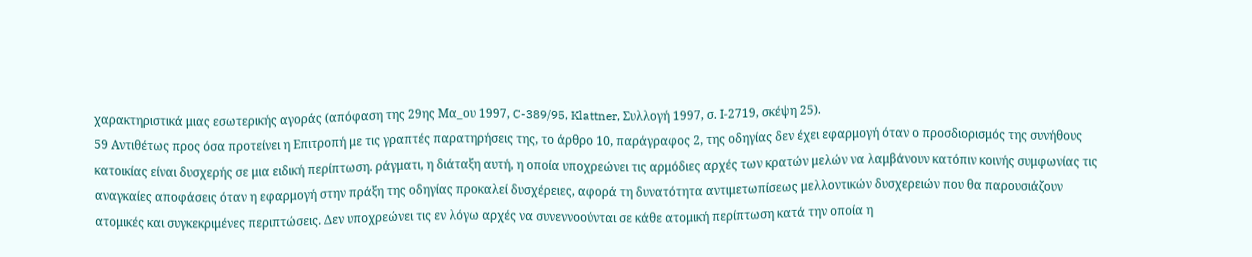χαρακτηριστικά μιας εσωτερικής αγοράς (απόφαση της 29ης Μα_ου 1997, C-389/95, Klattner, Συλλογή 1997, σ. Ι-2719, σκέψη 25).
59 Αντιθέτως προς όσα προτείνει η Επιτροπή με τις γραπτές παρατηρήσεις της, το άρθρο 10, παράγραφος 2, της οδηγίας δεν έχει εφαρμογή όταν ο προσδιορισμός της συνήθους κατοικίας είναι δυσχερής σε μια ειδική περίπτωση. ράγματι, η διάταξη αυτή, η οποία υποχρεώνει τις αρμόδιες αρχές των κρατών μελών να λαμβάνουν κατόπιν κοινής συμφωνίας τις αναγκαίες αποφάσεις όταν η εφαρμογή στην πράξη της οδηγίας προκαλεί δυσχέρειες, αφορά τη δυνατότητα αντιμετωπίσεως μελλοντικών δυσχερειών που θα παρουσιάζουν ατομικές και συγκεκριμένες περιπτώσεις. Δεν υποχρεώνει τις εν λόγω αρχές να συνεννοούνται σε κάθε ατομική περίπτωση κατά την οποία η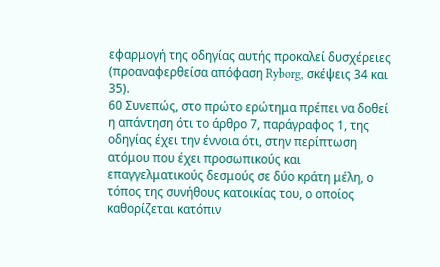εφαρμογή της οδηγίας αυτής προκαλεί δυσχέρειες (προαναφερθείσα απόφαση Ryborg, σκέψεις 34 και 35).
60 Συνεπώς, στο πρώτο ερώτημα πρέπει να δοθεί η απάντηση ότι το άρθρο 7, παράγραφος 1, της οδηγίας έχει την έννοια ότι, στην περίπτωση ατόμου που έχει προσωπικούς και επαγγελματικούς δεσμούς σε δύο κράτη μέλη, ο τόπος της συνήθους κατοικίας του, ο οποίος καθορίζεται κατόπιν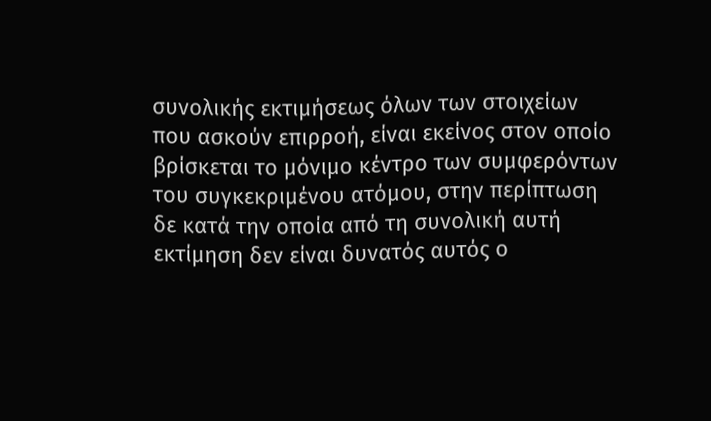συνολικής εκτιμήσεως όλων των στοιχείων που ασκούν επιρροή, είναι εκείνος στον οποίο βρίσκεται το μόνιμο κέντρο των συμφερόντων του συγκεκριμένου ατόμου, στην περίπτωση δε κατά την οποία από τη συνολική αυτή εκτίμηση δεν είναι δυνατός αυτός ο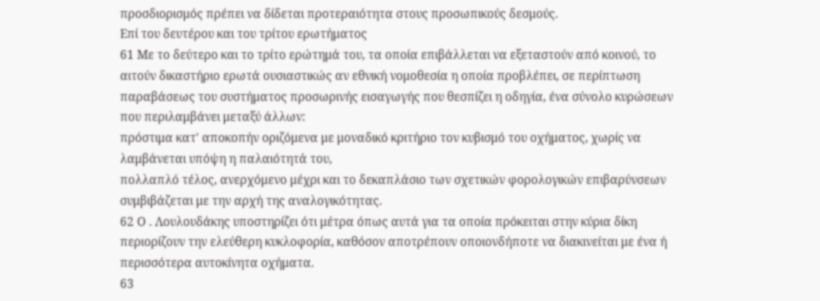προσδιορισμός πρέπει να δίδεται προτεραιότητα στους προσωπικούς δεσμούς.
Επί του δευτέρου και του τρίτου ερωτήματος
61 Με το δεύτερο και το τρίτο ερώτημά του, τα οποία επιβάλλεται να εξεταστούν από κοινού, το αιτούν δικαστήριο ερωτά ουσιαστικώς αν εθνική νομοθεσία η οποία προβλέπει, σε περίπτωση παραβάσεως του συστήματος προσωρινής εισαγωγής που θεσπίζει η οδηγία, ένα σύνολο κυρώσεων που περιλαμβάνει μεταξύ άλλων:
πρόστιμα κατ' αποκοπήν οριζόμενα με μοναδικό κριτήριο τον κυβισμό του οχήματος, χωρίς να λαμβάνεται υπόψη η παλαιότητά του,
πολλαπλό τέλος, ανερχόμενο μέχρι και το δεκαπλάσιο των σχετικών φορολογικών επιβαρύνσεων
συμβιβάζεται με την αρχή της αναλογικότητας.
62 Ο . Λουλουδάκης υποστηρίζει ότι μέτρα όπως αυτά για τα οποία πρόκειται στην κύρια δίκη περιορίζουν την ελεύθερη κυκλοφορία, καθόσον αποτρέπουν οποιονδήποτε να διακινείται με ένα ή περισσότερα αυτοκίνητα οχήματα.
63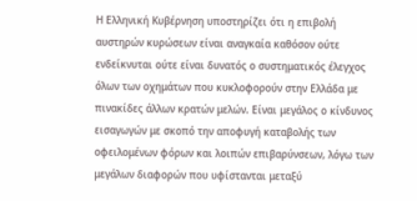Η Ελληνική Κυβέρνηση υποστηρίζει ότι η επιβολή αυστηρών κυρώσεων είναι αναγκαία καθόσον ούτε ενδείκνυται ούτε είναι δυνατός ο συστηματικός έλεγχος όλων των οχημάτων που κυκλοφορούν στην Ελλάδα με πινακίδες άλλων κρατών μελών. Είναι μεγάλος ο κίνδυνος εισαγωγών με σκοπό την αποφυγή καταβολής των οφειλομένων φόρων και λοιπών επιβαρύνσεων, λόγω των μεγάλων διαφορών που υφίστανται μεταξύ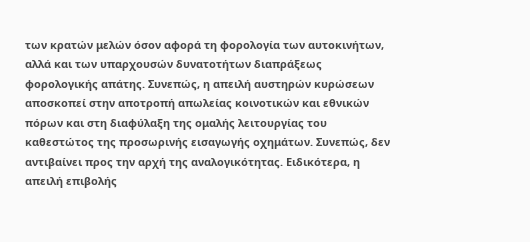των κρατών μελών όσον αφορά τη φορολογία των αυτοκινήτων, αλλά και των υπαρχουσών δυνατοτήτων διαπράξεως φορολογικής απάτης. Συνεπώς, η απειλή αυστηρών κυρώσεων αποσκοπεί στην αποτροπή απωλείας κοινοτικών και εθνικών πόρων και στη διαφύλαξη της ομαλής λειτουργίας του καθεστώτος της προσωρινής εισαγωγής οχημάτων. Συνεπώς, δεν αντιβαίνει προς την αρχή της αναλογικότητας. Ειδικότερα, η απειλή επιβολής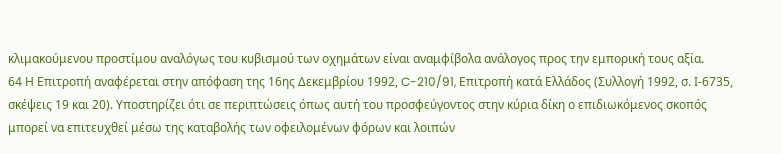κλιμακούμενου προστίμου αναλόγως του κυβισμού των οχημάτων είναι αναμφίβολα ανάλογος προς την εμπορική τους αξία.
64 Η Επιτροπή αναφέρεται στην απόφαση της 16ης Δεκεμβρίου 1992, C-210/91, Επιτροπή κατά Ελλάδος (Συλλογή 1992, σ. Ι-6735, σκέψεις 19 και 20). Υποστηρίζει ότι σε περιπτώσεις όπως αυτή του προσφεύγοντος στην κύρια δίκη ο επιδιωκόμενος σκοπός μπορεί να επιτευχθεί μέσω της καταβολής των οφειλομένων φόρων και λοιπών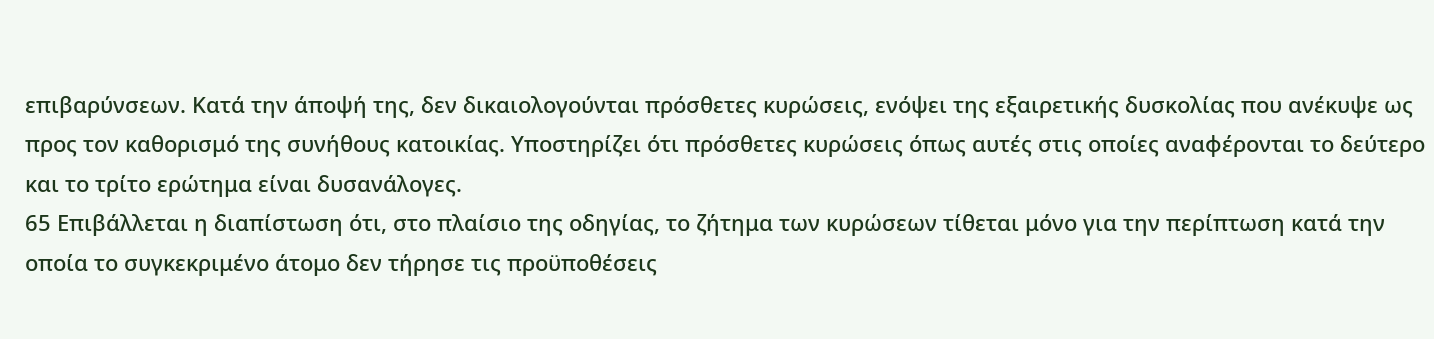επιβαρύνσεων. Κατά την άποψή της, δεν δικαιολογούνται πρόσθετες κυρώσεις, ενόψει της εξαιρετικής δυσκολίας που ανέκυψε ως προς τον καθορισμό της συνήθους κατοικίας. Υποστηρίζει ότι πρόσθετες κυρώσεις όπως αυτές στις οποίες αναφέρονται το δεύτερο και το τρίτο ερώτημα είναι δυσανάλογες.
65 Επιβάλλεται η διαπίστωση ότι, στο πλαίσιο της οδηγίας, το ζήτημα των κυρώσεων τίθεται μόνο για την περίπτωση κατά την οποία το συγκεκριμένο άτομο δεν τήρησε τις προϋποθέσεις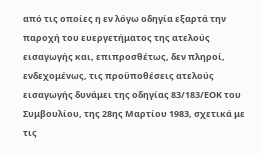από τις οποίες η εν λόγω οδηγία εξαρτά την παροχή του ευεργετήματος της ατελούς εισαγωγής και, επιπροσθέτως, δεν πληροί, ενδεχομένως, τις προϋποθέσεις ατελούς εισαγωγής δυνάμει της οδηγίας 83/183/ΕΟΚ του Συμβουλίου, της 28ης Μαρτίου 1983, σχετικά με τις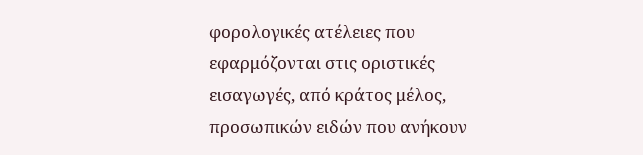φορολογικές ατέλειες που εφαρμόζονται στις οριστικές εισαγωγές, από κράτος μέλος, προσωπικών ειδών που ανήκουν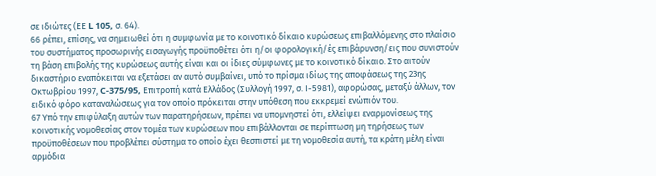σε ιδιώτες (ΕΕ L 105, σ. 64).
66 ρέπει, επίσης, να σημειωθεί ότι η συμφωνία με το κοινοτικό δίκαιο κυρώσεως επιβαλλόμενης στο πλαίσιο του συστήματος προσωρινής εισαγωγής προϋποθέτει ότι η/οι φορολογική/ές επιβάρυνση/εις που συνιστούν τη βάση επιβολής της κυρώσεως αυτής είναι και οι ίδιες σύμφωνες με το κοινοτικό δίκαιο. Στο αιτούν δικαστήριο εναπόκειται να εξετάσει αν αυτό συμβαίνει, υπό το πρίσμα ιδίως της αποφάσεως της 23ης Οκτωβρίου 1997, C-375/95, Επιτροπή κατά Ελλάδος (Συλλογή 1997, σ. Ι-5981), αφορώσας, μεταξύ άλλων, τον ειδικό φόρο καταναλώσεως για τον οποίο πρόκειται στην υπόθεση που εκκρεμεί ενώπιόν του.
67 Υπό την επιφύλαξη αυτών των παρατηρήσεων, πρέπει να υπομνηστεί ότι, ελλείψει εναρμονίσεως της κοινοτικής νομοθεσίας στον τομέα των κυρώσεων που επιβάλλονται σε περίπτωση μη τηρήσεως των προϋποθέσεων που προβλέπει σύστημα το οποίο έχει θεσπιστεί με τη νομοθεσία αυτή, τα κράτη μέλη είναι αρμόδια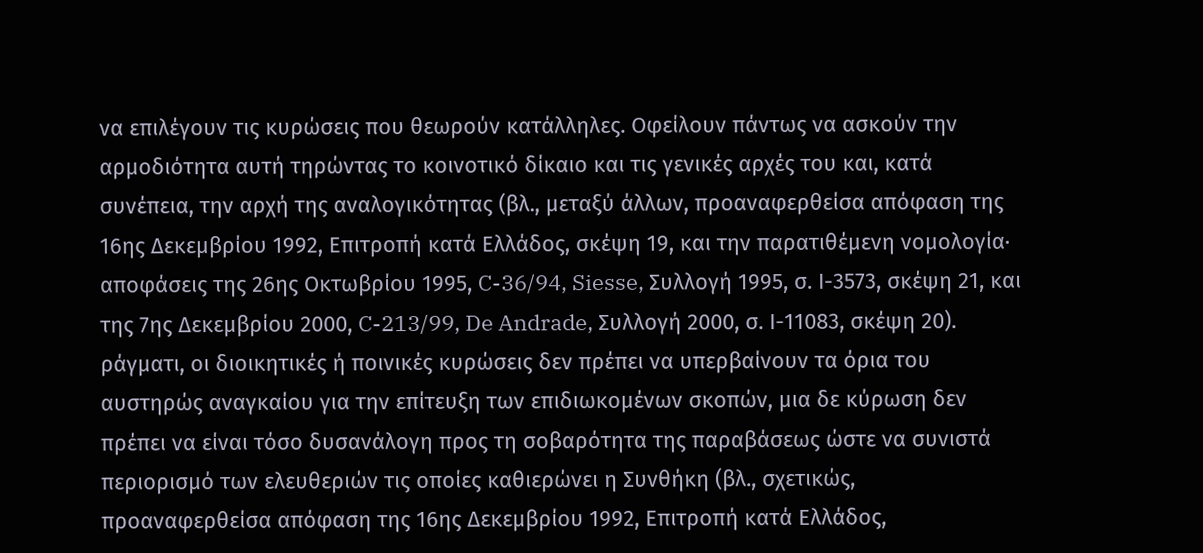να επιλέγουν τις κυρώσεις που θεωρούν κατάλληλες. Οφείλουν πάντως να ασκούν την αρμοδιότητα αυτή τηρώντας το κοινοτικό δίκαιο και τις γενικές αρχές του και, κατά συνέπεια, την αρχή της αναλογικότητας (βλ., μεταξύ άλλων, προαναφερθείσα απόφαση της 16ης Δεκεμβρίου 1992, Επιτροπή κατά Ελλάδος, σκέψη 19, και την παρατιθέμενη νομολογία· αποφάσεις της 26ης Οκτωβρίου 1995, C-36/94, Siesse, Συλλογή 1995, σ. Ι-3573, σκέψη 21, και της 7ης Δεκεμβρίου 2000, C-213/99, De Andrade, Συλλογή 2000, σ. Ι-11083, σκέψη 20). ράγματι, οι διοικητικές ή ποινικές κυρώσεις δεν πρέπει να υπερβαίνουν τα όρια του αυστηρώς αναγκαίου για την επίτευξη των επιδιωκομένων σκοπών, μια δε κύρωση δεν πρέπει να είναι τόσο δυσανάλογη προς τη σοβαρότητα της παραβάσεως ώστε να συνιστά περιορισμό των ελευθεριών τις οποίες καθιερώνει η Συνθήκη (βλ., σχετικώς, προαναφερθείσα απόφαση της 16ης Δεκεμβρίου 1992, Επιτροπή κατά Ελλάδος,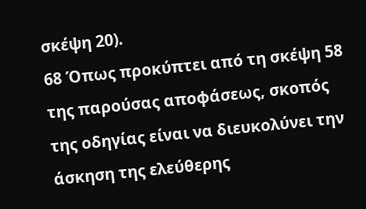σκέψη 20).
68 Όπως προκύπτει από τη σκέψη 58 της παρούσας αποφάσεως, σκοπός της οδηγίας είναι να διευκολύνει την άσκηση της ελεύθερης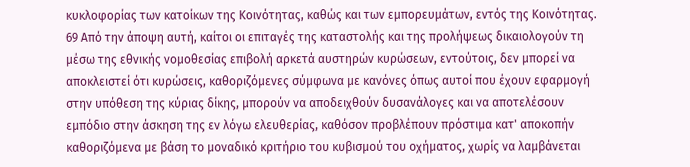κυκλοφορίας των κατοίκων της Κοινότητας, καθώς και των εμπορευμάτων, εντός της Κοινότητας.
69 Από την άποψη αυτή, καίτοι οι επιταγές της καταστολής και της προλήψεως δικαιολογούν τη μέσω της εθνικής νομοθεσίας επιβολή αρκετά αυστηρών κυρώσεων, εντούτοις, δεν μπορεί να αποκλειστεί ότι κυρώσεις, καθοριζόμενες σύμφωνα με κανόνες όπως αυτοί που έχουν εφαρμογή στην υπόθεση της κύριας δίκης, μπορούν να αποδειχθούν δυσανάλογες και να αποτελέσουν εμπόδιο στην άσκηση της εν λόγω ελευθερίας, καθόσον προβλέπουν πρόστιμα κατ' αποκοπήν καθοριζόμενα με βάση το μοναδικό κριτήριο του κυβισμού του οχήματος, χωρίς να λαμβάνεται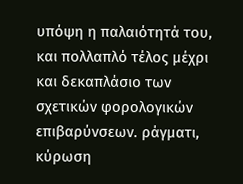υπόψη η παλαιότητά του, και πολλαπλό τέλος μέχρι και δεκαπλάσιο των σχετικών φορολογικών επιβαρύνσεων. ράγματι, κύρωση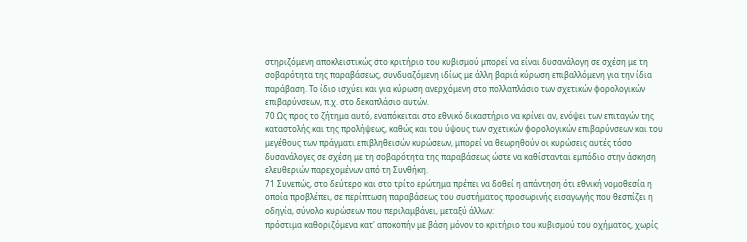στηριζόμενη αποκλειστικώς στο κριτήριο του κυβισμού μπορεί να είναι δυσανάλογη σε σχέση με τη σοβαρότητα της παραβάσεως, συνδυαζόμενη ιδίως με άλλη βαριά κύρωση επιβαλλόμενη για την ίδια παράβαση. Το ίδιο ισχύει και για κύρωση ανερχόμενη στο πολλαπλάσιο των σχετικών φορολογικών επιβαρύνσεων, π.χ. στο δεκαπλάσιο αυτών.
70 Ως προς το ζήτημα αυτό, εναπόκειται στο εθνικό δικαστήριο να κρίνει αν, ενόψει των επιταγών της καταστολής και της προλήψεως, καθώς και του ύψους των σχετικών φορολογικών επιβαρύνσεων και του μεγέθους των πράγματι επιβληθεισών κυρώσεων, μπορεί να θεωρηθούν οι κυρώσεις αυτές τόσο δυσανάλογες σε σχέση με τη σοβαρότητα της παραβάσεως ώστε να καθίστανται εμπόδιο στην άσκηση ελευθεριών παρεχομένων από τη Συνθήκη.
71 Συνεπώς, στο δεύτερο και στο τρίτο ερώτημα πρέπει να δοθεί η απάντηση ότι εθνική νομοθεσία η οποία προβλέπει, σε περίπτωση παραβάσεως του συστήματος προσωρινής εισαγωγής που θεσπίζει η οδηγία, σύνολο κυρώσεων που περιλαμβάνει, μεταξύ άλλων:
πρόστιμα καθοριζόμενα κατ' αποκοπήν με βάση μόνον το κριτήριο του κυβισμού του οχήματος, χωρίς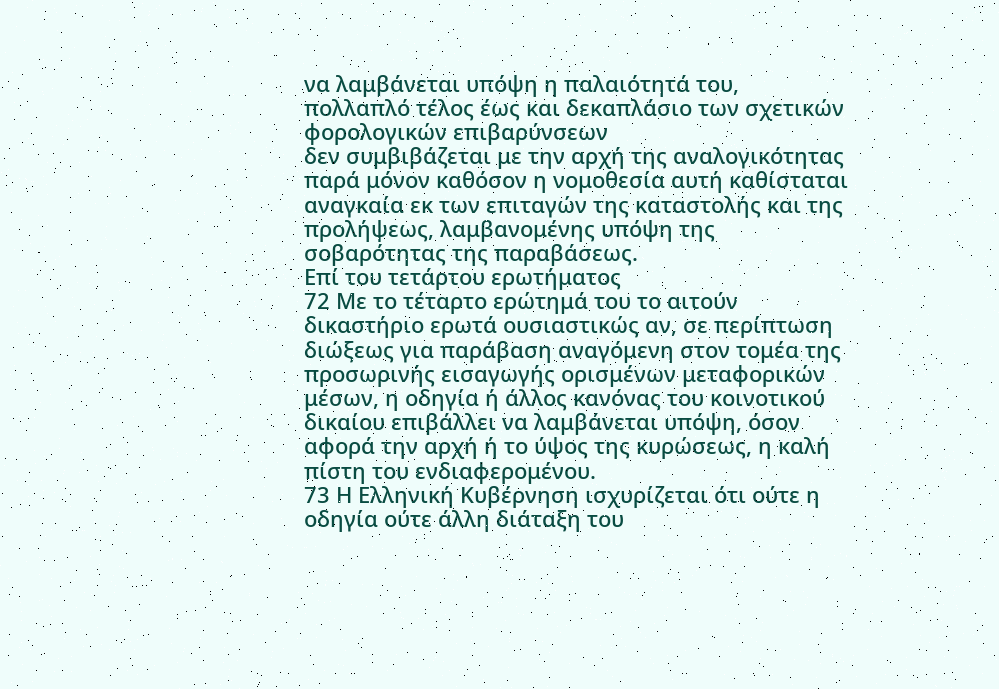να λαμβάνεται υπόψη η παλαιότητά του,
πολλαπλό τέλος έως και δεκαπλάσιο των σχετικών φορολογικών επιβαρύνσεων
δεν συμβιβάζεται με την αρχή της αναλογικότητας παρά μόνον καθόσον η νομοθεσία αυτή καθίσταται αναγκαία εκ των επιταγών της καταστολής και της προλήψεως, λαμβανομένης υπόψη της σοβαρότητας της παραβάσεως.
Επί του τετάρτου ερωτήματος
72 Με το τέταρτο ερώτημά του το αιτούν δικαστήριο ερωτά ουσιαστικώς αν, σε περίπτωση διώξεως για παράβαση αναγόμενη στον τομέα της προσωρινής εισαγωγής ορισμένων μεταφορικών μέσων, η οδηγία ή άλλος κανόνας του κοινοτικού δικαίου επιβάλλει να λαμβάνεται υπόψη, όσον αφορά την αρχή ή το ύψος της κυρώσεως, η καλή πίστη του ενδιαφερομένου.
73 Η Ελληνική Κυβέρνηση ισχυρίζεται ότι ούτε η οδηγία ούτε άλλη διάταξη του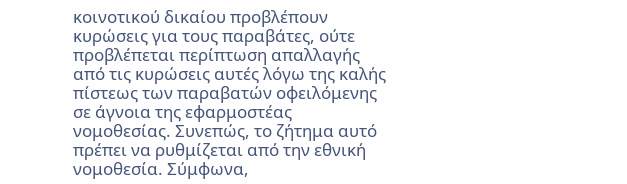κοινοτικού δικαίου προβλέπουν κυρώσεις για τους παραβάτες, ούτε προβλέπεται περίπτωση απαλλαγής από τις κυρώσεις αυτές λόγω της καλής πίστεως των παραβατών οφειλόμενης σε άγνοια της εφαρμοστέας νομοθεσίας. Συνεπώς, το ζήτημα αυτό πρέπει να ρυθμίζεται από την εθνική νομοθεσία. Σύμφωνα,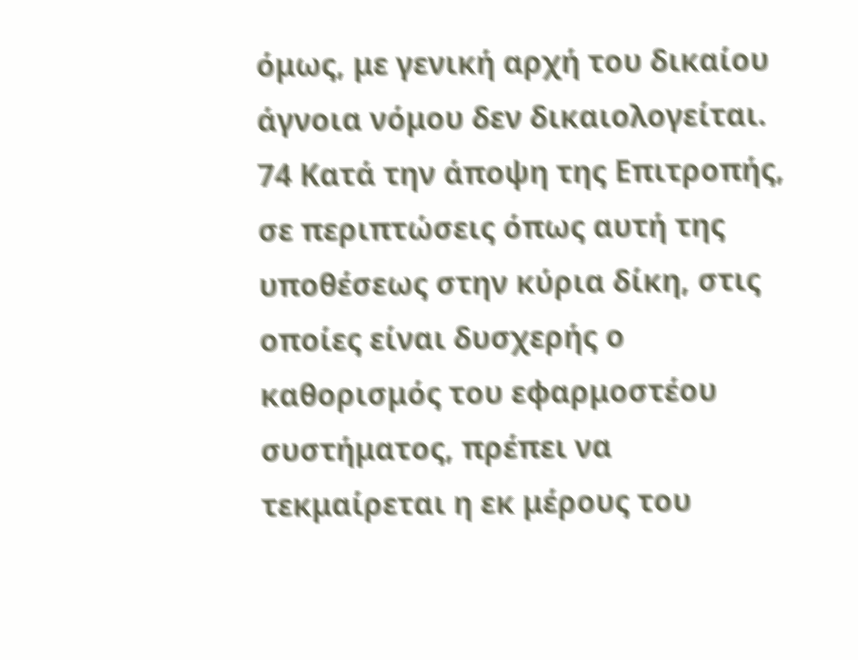όμως, με γενική αρχή του δικαίου άγνοια νόμου δεν δικαιολογείται.
74 Κατά την άποψη της Επιτροπής, σε περιπτώσεις όπως αυτή της υποθέσεως στην κύρια δίκη, στις οποίες είναι δυσχερής ο καθορισμός του εφαρμοστέου συστήματος, πρέπει να τεκμαίρεται η εκ μέρους του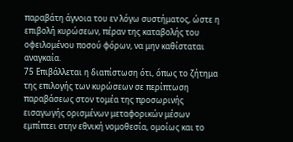παραβάτη άγνοια του εν λόγω συστήματος, ώστε η επιβολή κυρώσεων, πέραν της καταβολής του οφειλομένου ποσού φόρων, να μην καθίσταται αναγκαία.
75 Επιβάλλεται η διαπίστωση ότι, όπως το ζήτημα της επιλογής των κυρώσεων σε περίπτωση παραβάσεως στον τομέα της προσωρινής εισαγωγής ορισμένων μεταφορικών μέσων εμπίπτει στην εθνική νομοθεσία, ομοίως και το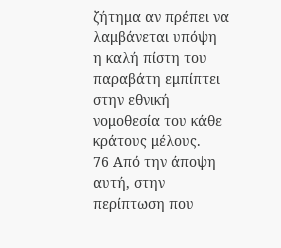ζήτημα αν πρέπει να λαμβάνεται υπόψη η καλή πίστη του παραβάτη εμπίπτει στην εθνική νομοθεσία του κάθε κράτους μέλους.
76 Από την άποψη αυτή, στην περίπτωση που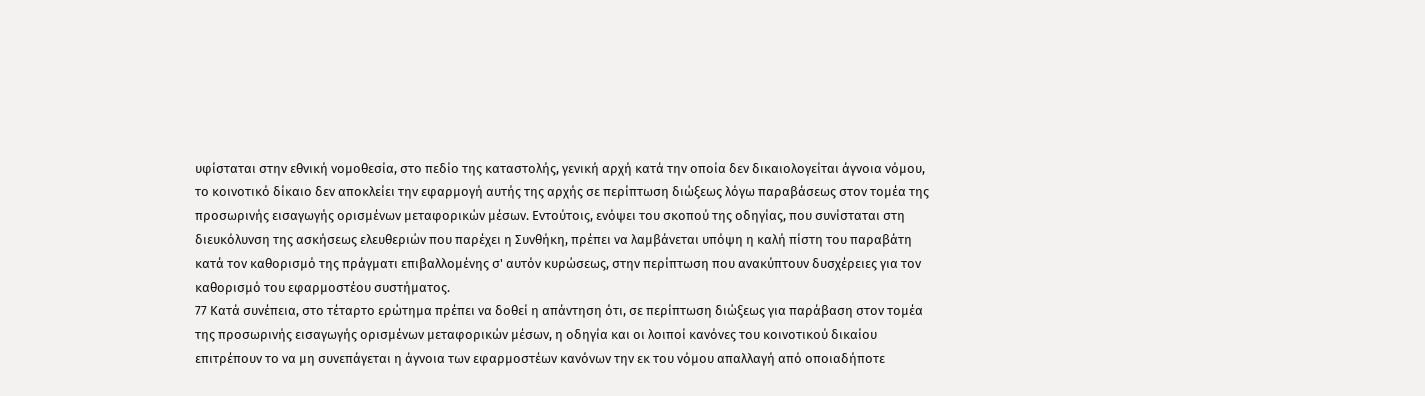υφίσταται στην εθνική νομοθεσία, στο πεδίο της καταστολής, γενική αρχή κατά την οποία δεν δικαιολογείται άγνοια νόμου, το κοινοτικό δίκαιο δεν αποκλείει την εφαρμογή αυτής της αρχής σε περίπτωση διώξεως λόγω παραβάσεως στον τομέα της προσωρινής εισαγωγής ορισμένων μεταφορικών μέσων. Εντούτοις, ενόψει του σκοπού της οδηγίας, που συνίσταται στη διευκόλυνση της ασκήσεως ελευθεριών που παρέχει η Συνθήκη, πρέπει να λαμβάνεται υπόψη η καλή πίστη του παραβάτη κατά τον καθορισμό της πράγματι επιβαλλομένης σ' αυτόν κυρώσεως, στην περίπτωση που ανακύπτουν δυσχέρειες για τον καθορισμό του εφαρμοστέου συστήματος.
77 Κατά συνέπεια, στο τέταρτο ερώτημα πρέπει να δοθεί η απάντηση ότι, σε περίπτωση διώξεως για παράβαση στον τομέα της προσωρινής εισαγωγής ορισμένων μεταφορικών μέσων, η οδηγία και οι λοιποί κανόνες του κοινοτικού δικαίου επιτρέπουν το να μη συνεπάγεται η άγνοια των εφαρμοστέων κανόνων την εκ του νόμου απαλλαγή από οποιαδήποτε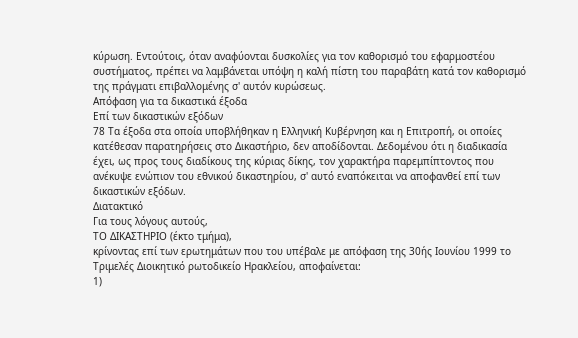κύρωση. Εντούτοις, όταν αναφύονται δυσκολίες για τον καθορισμό του εφαρμοστέου συστήματος, πρέπει να λαμβάνεται υπόψη η καλή πίστη του παραβάτη κατά τον καθορισμό της πράγματι επιβαλλομένης σ' αυτόν κυρώσεως.
Απόφαση για τα δικαστικά έξοδα
Επί των δικαστικών εξόδων
78 Τα έξοδα στα οποία υποβλήθηκαν η Ελληνική Κυβέρνηση και η Επιτροπή, οι οποίες κατέθεσαν παρατηρήσεις στο Δικαστήριο, δεν αποδίδονται. Δεδομένου ότι η διαδικασία έχει, ως προς τους διαδίκους της κύριας δίκης, τον χαρακτήρα παρεμπίπτοντος που ανέκυψε ενώπιον του εθνικού δικαστηρίου, σ' αυτό εναπόκειται να αποφανθεί επί των δικαστικών εξόδων.
Διατακτικό
Για τους λόγους αυτούς,
ΤΟ ΔΙΚΑΣΤΗΡΙΟ (έκτο τμήμα),
κρίνοντας επί των ερωτημάτων που του υπέβαλε με απόφαση της 30ής Ιουνίου 1999 το Τριμελές Διοικητικό ρωτοδικείο Ηρακλείου, αποφαίνεται:
1)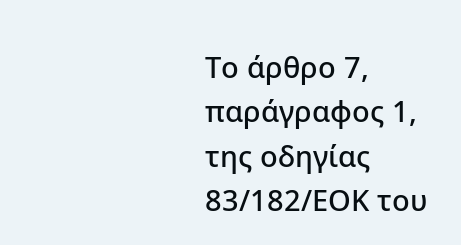Το άρθρο 7, παράγραφος 1, της οδηγίας 83/182/ΕΟΚ του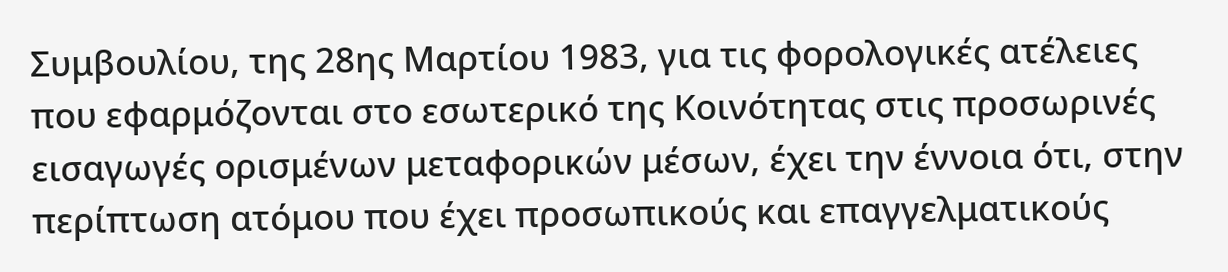Συμβουλίου, της 28ης Μαρτίου 1983, για τις φορολογικές ατέλειες που εφαρμόζονται στο εσωτερικό της Κοινότητας στις προσωρινές εισαγωγές ορισμένων μεταφορικών μέσων, έχει την έννοια ότι, στην περίπτωση ατόμου που έχει προσωπικούς και επαγγελματικούς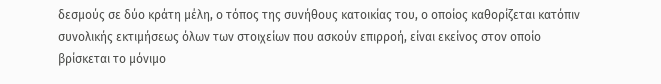δεσμούς σε δύο κράτη μέλη, ο τόπος της συνήθους κατοικίας του, ο οποίος καθορίζεται κατόπιν συνολικής εκτιμήσεως όλων των στοιχείων που ασκούν επιρροή, είναι εκείνος στον οποίο βρίσκεται το μόνιμο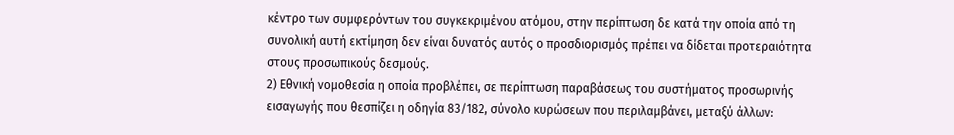κέντρο των συμφερόντων του συγκεκριμένου ατόμου, στην περίπτωση δε κατά την οποία από τη συνολική αυτή εκτίμηση δεν είναι δυνατός αυτός ο προσδιορισμός πρέπει να δίδεται προτεραιότητα στους προσωπικούς δεσμούς.
2) Εθνική νομοθεσία η οποία προβλέπει, σε περίπτωση παραβάσεως του συστήματος προσωρινής εισαγωγής που θεσπίζει η οδηγία 83/182, σύνολο κυρώσεων που περιλαμβάνει, μεταξύ άλλων: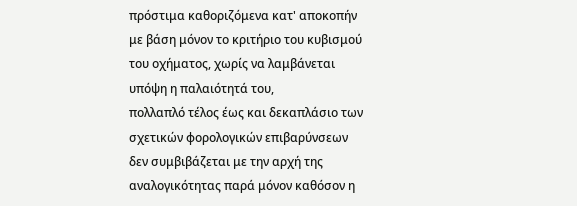πρόστιμα καθοριζόμενα κατ' αποκοπήν με βάση μόνον το κριτήριο του κυβισμού του οχήματος, χωρίς να λαμβάνεται υπόψη η παλαιότητά του,
πολλαπλό τέλος έως και δεκαπλάσιο των σχετικών φορολογικών επιβαρύνσεων
δεν συμβιβάζεται με την αρχή της αναλογικότητας παρά μόνον καθόσον η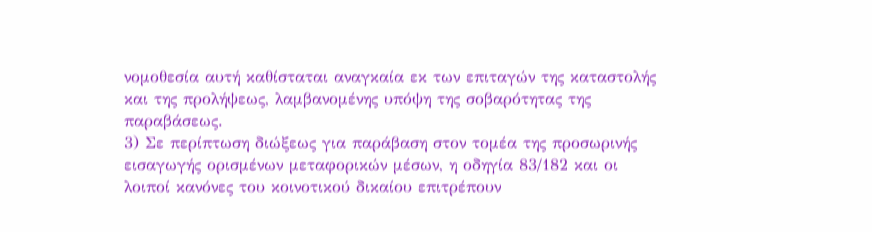νομοθεσία αυτή καθίσταται αναγκαία εκ των επιταγών της καταστολής και της προλήψεως, λαμβανομένης υπόψη της σοβαρότητας της παραβάσεως.
3) Σε περίπτωση διώξεως για παράβαση στον τομέα της προσωρινής εισαγωγής ορισμένων μεταφορικών μέσων, η οδηγία 83/182 και οι λοιποί κανόνες του κοινοτικού δικαίου επιτρέπουν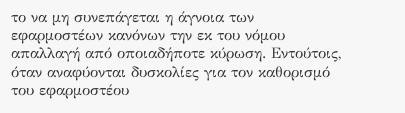το να μη συνεπάγεται η άγνοια των εφαρμοστέων κανόνων την εκ του νόμου απαλλαγή από οποιαδήποτε κύρωση. Εντούτοις, όταν αναφύονται δυσκολίες για τον καθορισμό του εφαρμοστέου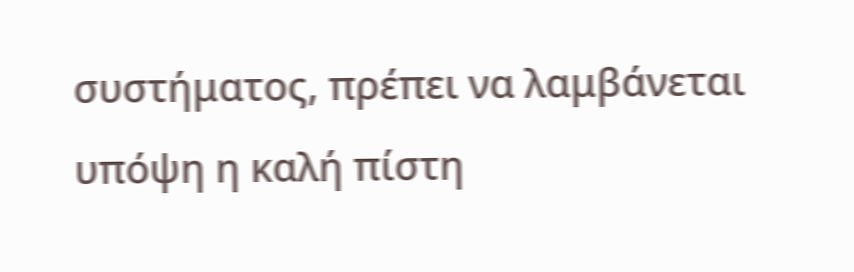συστήματος, πρέπει να λαμβάνεται υπόψη η καλή πίστη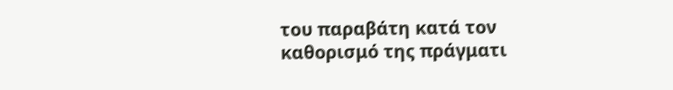του παραβάτη κατά τον καθορισμό της πράγματι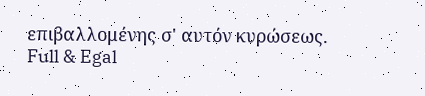επιβαλλομένης σ' αυτόν κυρώσεως.
Full & Egal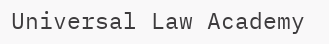Universal Law Academy